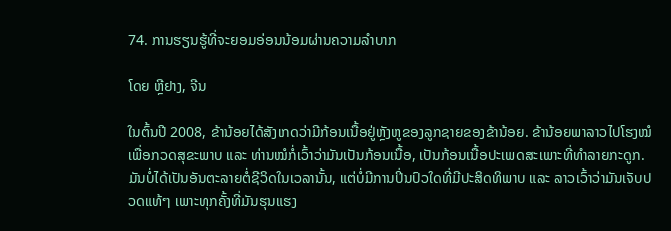74. ການຮຽນຮູ້ທີ່ຈະຍອມອ່ອນນ້ອມຜ່ານຄວາມລຳບາກ

ໂດຍ ຫຼີຢາງ, ຈີນ

ໃນຕົ້ນປີ 2008, ຂ້ານ້ອຍໄດ້ສັງເກດວ່າມີກ້ອນເນື້ອຢູ່ຫຼັງຫູຂອງລູກຊາຍຂອງຂ້ານ້ອຍ. ຂ້ານ້ອຍພາລາວໄປໂຮງໝໍເພື່ອກວດສຸຂະພາບ ແລະ ທ່ານໝໍກໍ່ເວົ້າວ່າມັນເປັນກ້ອນເນື້ອ, ເປັນກ້ອນເນື້ອປະເພດສະເພາະທີ່ທຳລາຍກະດູກ. ມັນບໍ່ໄດ້ເປັນອັນຕະລາຍຕໍ່ຊີວິດໃນເວລານັ້ນ, ແຕ່ບໍ່ມີການປິ່ນປົວໃດທີ່ມີປະສິດທິພາບ ແລະ ລາວເວົ້າວ່າມັນເຈັບປວດແທ້ໆ ເພາະທຸກຄັ້ງທີ່ມັນຮຸນແຮງ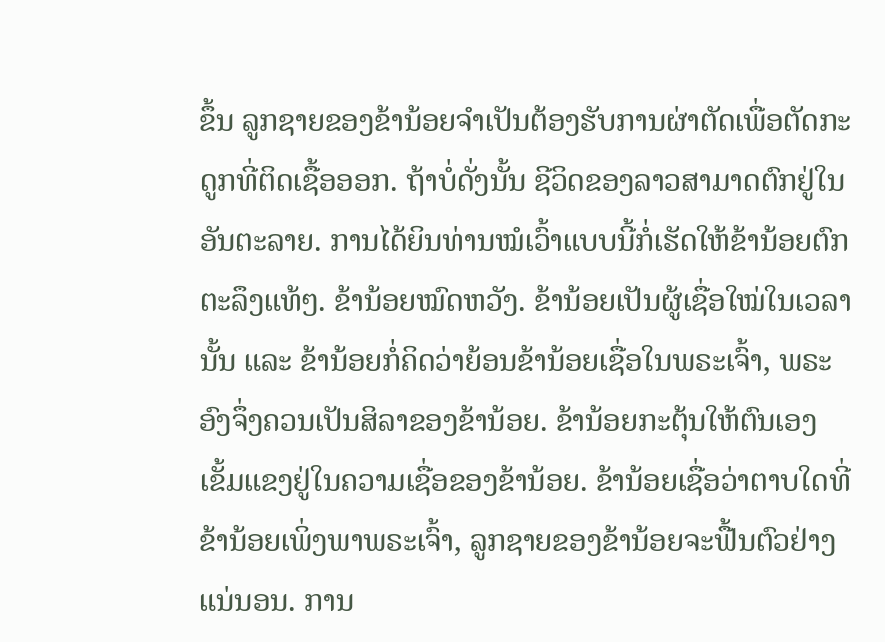ຂຶ້ນ ລູກຊາຍຂອງຂ້ານ້ອຍຈຳເປັນຕ້ອງຮັບການຜ່າຕັດເພື່ອຕັດກະດູກທີ່ຕິດເຊື້ອອອກ. ຖ້າບໍ່ດັ່ງນັ້ນ ຊີວິດຂອງລາວສາມາດຕົກຢູ່ໃນອັນຕະລາຍ. ການໄດ້ຍິນທ່ານໝໍເວົ້າແບບນີ້ກໍ່ເຮັດໃຫ້ຂ້ານ້ອຍຕົກຕະລຶງແທ້ໆ. ຂ້ານ້ອຍໝົດຫວັງ. ຂ້ານ້ອຍເປັນຜູ້ເຊື່ອໃໝ່ໃນເວລານັ້ນ ແລະ ຂ້ານ້ອຍກໍ່ຄິດວ່າຍ້ອນຂ້ານ້ອຍເຊື່ອໃນພຣະເຈົ້າ, ພຣະອົງຈຶ່ງຄວນເປັນສິລາຂອງຂ້ານ້ອຍ. ຂ້ານ້ອຍກະຕຸ້ນໃຫ້ຕົນເອງເຂັ້ມແຂງຢູ່ໃນຄວາມເຊື່ອຂອງຂ້ານ້ອຍ. ຂ້ານ້ອຍເຊື່ອວ່າຕາບໃດທີ່ຂ້ານ້ອຍເພິ່ງພາພຣະເຈົ້າ, ລູກຊາຍຂອງຂ້ານ້ອຍຈະຟື້ນຕົວຢ່າງແນ່ນອນ. ການ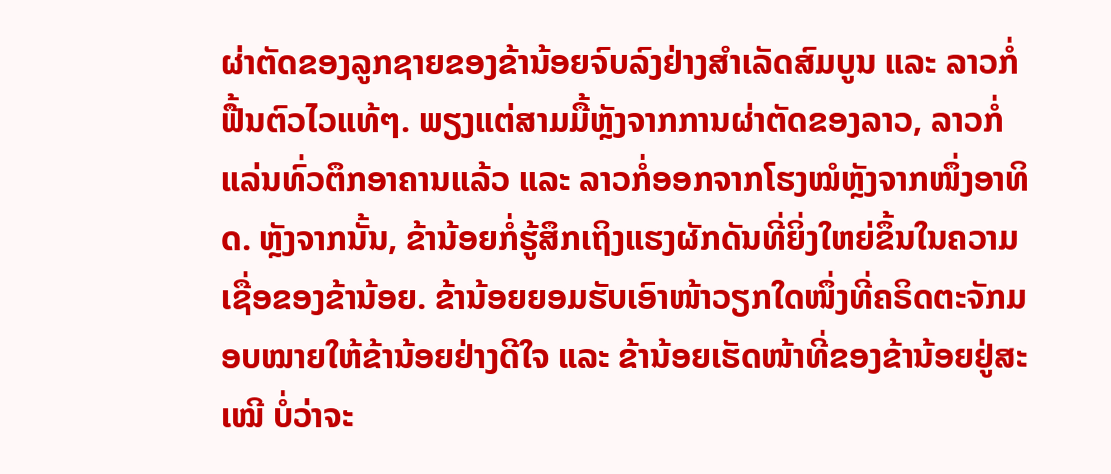ຜ່າຕັດຂອງລູກຊາຍຂອງຂ້ານ້ອຍຈົບລົງຢ່າງສຳເລັດສົມບູນ ແລະ ລາວກໍ່ຟື້ນຕົວໄວແທ້ໆ. ພຽງແຕ່ສາມມື້ຫຼັງຈາກການຜ່າຕັດຂອງລາວ, ລາວກໍ່ແລ່ນທົ່ວຕຶກອາຄານແລ້ວ ແລະ ລາວກໍ່ອອກຈາກໂຮງໝໍຫຼັງຈາກໜຶ່ງອາທິດ. ຫຼັງຈາກນັ້ນ, ຂ້ານ້ອຍກໍ່ຮູ້ສຶກເຖິງແຮງຜັກດັນທີ່ຍິ່ງໃຫຍ່ຂຶ້ນໃນຄວາມເຊື່ອຂອງຂ້ານ້ອຍ. ຂ້ານ້ອຍຍອມຮັບເອົາໜ້າວຽກໃດໜຶ່ງທີ່ຄຣິດຕະຈັກມອບໝາຍໃຫ້ຂ້ານ້ອຍຢ່າງດີໃຈ ແລະ ຂ້ານ້ອຍເຮັດໜ້າທີ່ຂອງຂ້ານ້ອຍຢູ່ສະເໝີ ບໍ່ວ່າຈະ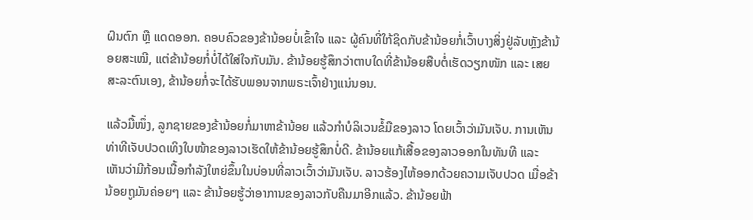ຝົນຕົກ ຫຼື ແດດອອກ. ຄອບຄົວຂອງຂ້ານ້ອຍບໍ່ເຂົ້າໃຈ ແລະ ຜູ້ຄົນທີ່ໃກ້ຊິດກັບຂ້ານ້ອຍກໍ່ເວົ້າບາງສິ່ງຢູ່ລັບຫຼັງຂ້ານ້ອຍສະເໝີ, ແຕ່ຂ້ານ້ອຍກໍ່ບໍ່ໄດ້ໃສ່ໃຈກັບມັນ. ຂ້ານ້ອຍຮູ້ສຶກວ່າຕາບໃດທີ່ຂ້ານ້ອຍສືບຕໍ່ເຮັດວຽກໜັກ ແລະ ເສຍສະລະຕົນເອງ, ຂ້ານ້ອຍກໍ່ຈະໄດ້ຮັບພອນຈາກພຣະເຈົ້າຢ່າງແນ່ນອນ.

ແລ້ວມື້ໜຶ່ງ, ລູກຊາຍຂອງຂ້ານ້ອຍກໍ່ມາຫາຂ້ານ້ອຍ ແລ້ວກຳບໍລິເວນຂໍ້ມືຂອງລາວ ໂດຍເວົ້າວ່າມັນເຈັບ. ການເຫັນທ່າທີເຈັບປວດເທິງໃບໜ້າຂອງລາວເຮັດໃຫ້ຂ້ານ້ອຍຮູ້ສຶກບໍ່ດີ. ຂ້ານ້ອຍແກ້ເສື້ອຂອງລາວອອກໃນທັນທີ ແລະ ເຫັນວ່າມີກ້ອນເນື້ອກຳລັງໃຫຍ່ຂຶ້ນໃນບ່ອນທີ່ລາວເວົ້າວ່າມັນເຈັບ. ລາວຮ້ອງໄຫ້ອອກດ້ວຍຄວາມເຈັບປວດ ເມື່ອຂ້ານ້ອຍຖູມັນຄ່ອຍໆ ແລະ ຂ້ານ້ອຍຮູ້ວ່າອາການຂອງລາວກັບຄືນມາອີກແລ້ວ. ຂ້ານ້ອຍຟ້າ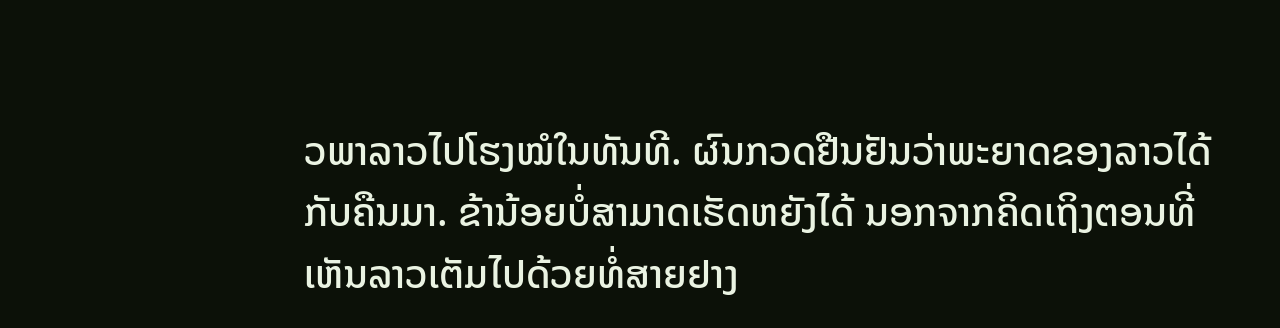ວພາລາວໄປໂຮງໝໍໃນທັນທີ. ຜົນກວດຢືນຢັນວ່າພະຍາດຂອງລາວໄດ້ກັບຄືນມາ. ຂ້ານ້ອຍບໍ່ສາມາດເຮັດຫຍັງໄດ້ ນອກຈາກຄິດເຖິງຕອນທີ່ເຫັນລາວເຕັມໄປດ້ວຍທໍ່ສາຍຢາງ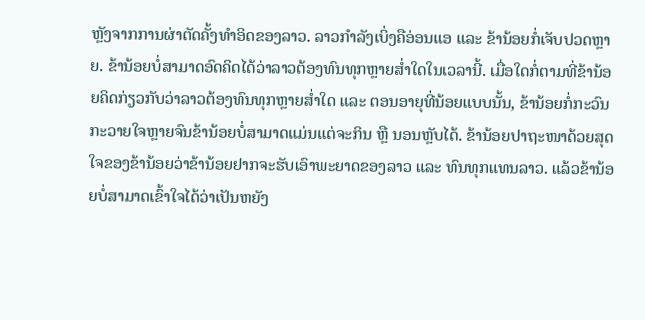ຫຼັງຈາກການຜ່າຕັດຄັ້ງທຳອິດຂອງລາວ. ລາວກຳລັງເບິ່ງຄືອ່ອນແອ ແລະ ຂ້ານ້ອຍກໍ່ເຈັບປວດຫຼາຍ. ຂ້ານ້ອຍບໍ່ສາມາດອົດຄິດໄດ້ວ່າລາວຕ້ອງທົນທຸກຫຼາຍສໍ່າໃດໃນເວລານີ້. ເມື່ອໃດກໍ່ຕາມທີ່ຂ້ານ້ອຍຄິດກ່ຽວກັບວ່າລາວຕ້ອງທົນທຸກຫຼາຍສໍ່າໃດ ແລະ ຕອນອາຍຸທີ່ນ້ອຍແບບນັ້ນ, ຂ້ານ້ອຍກໍ່ກະວົນກະວາຍໃຈຫຼາຍຈົນຂ້ານ້ອຍບໍ່ສາມາດແມ່ນແຕ່ຈະກິນ ຫຼື ນອນຫຼັບໄດ້. ຂ້ານ້ອຍປາຖະໜາດ້ວຍສຸດໃຈຂອງຂ້ານ້ອຍວ່າຂ້ານ້ອຍຢາກຈະຮັບເອົາພະຍາດຂອງລາວ ແລະ ທົນທຸກແທນລາວ. ແລ້ວຂ້ານ້ອຍບໍ່ສາມາດເຂົ້າໃຈໄດ້ວ່າເປັນຫຍັງ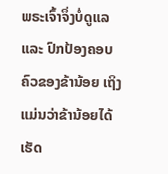ພຣະເຈົ້າຈຶ່ງບໍ່ດູແລ ແລະ ປົກປ້ອງຄອບຄົວຂອງຂ້ານ້ອຍ ເຖິງແມ່ນວ່າຂ້ານ້ອຍໄດ້ເຮັດ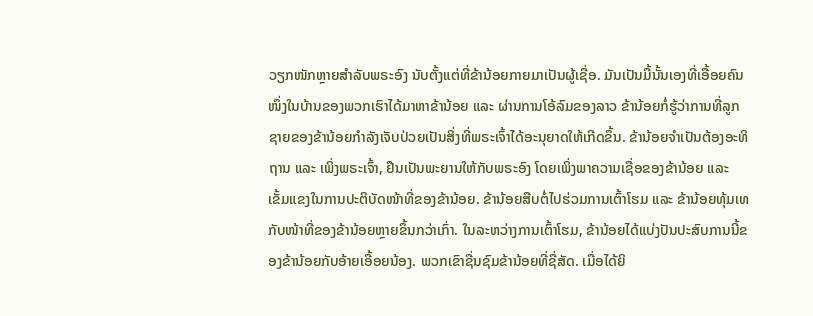ວຽກໜັກຫຼາຍສຳລັບພຣະອົງ ນັບຕັ້ງແຕ່ທີ່ຂ້ານ້ອຍກາຍມາເປັນຜູ້ເຊື່ອ. ມັນເປັນມື້ນັ້ນເອງທີ່ເອື້ອຍຄົນໜຶ່ງໃນບ້ານຂອງພວກເຮົາໄດ້ມາຫາຂ້ານ້ອຍ ແລະ ຜ່ານການໂອ້ລົມຂອງລາວ ຂ້ານ້ອຍກໍ່ຮູ້ວ່າການທີ່ລູກຊາຍຂອງຂ້ານ້ອຍກຳລັງເຈັບປ່ວຍເປັນສິ່ງທີ່ພຣະເຈົ້າໄດ້ອະນຸຍາດໃຫ້ເກີດຂຶ້ນ. ຂ້ານ້ອຍຈຳເປັນຕ້ອງອະທິຖານ ແລະ ເພິ່ງພຣະເຈົ້າ, ຢືນເປັນພະຍານໃຫ້ກັບພຣະອົງ ໂດຍເພິ່ງພາຄວາມເຊື່ອຂອງຂ້ານ້ອຍ ແລະ ເຂັ້ມແຂງໃນການປະຕິບັດໜ້າທີ່ຂອງຂ້ານ້ອຍ. ຂ້ານ້ອຍສືບຕໍ່ໄປຮ່ວມການເຕົ້າໂຮມ ແລະ ຂ້ານ້ອຍທຸ້ມເທກັບໜ້າທີ່ຂອງຂ້ານ້ອຍຫຼາຍຂຶ້ນກວ່າເກົ່າ. ໃນລະຫວ່າງການເຕົ້າໂຮມ, ຂ້ານ້ອຍໄດ້ແບ່ງປັນປະສົບການນີ້ຂອງຂ້ານ້ອຍກັບອ້າຍເອື້ອຍນ້ອງ. ພວກເຂົາຊື່ນຊົມຂ້ານ້ອຍທີ່ຊື່ສັດ. ເມື່ອໄດ້ຍິ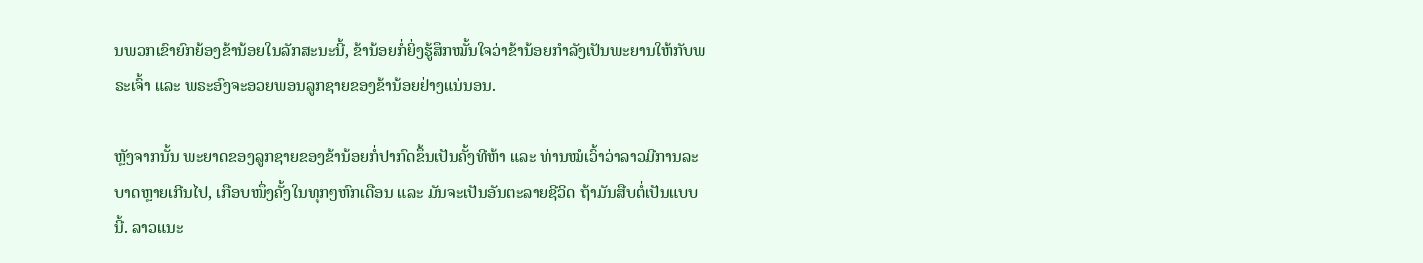ນພວກເຂົາຍົກຍ້ອງຂ້ານ້ອຍໃນລັກສະນະນີ້, ຂ້ານ້ອຍກໍ່ຍິ່ງຮູ້ສຶກໝັ້ນໃຈວ່າຂ້ານ້ອຍກຳລັງເປັນພະຍານໃຫ້ກັບພຣະເຈົ້າ ແລະ ພຣະອົງຈະອວຍພອນລູກຊາຍຂອງຂ້ານ້ອຍຢ່າງແນ່ນອນ.

ຫຼັງຈາກນັ້ນ ພະຍາດຂອງລູກຊາຍຂອງຂ້ານ້ອຍກໍ່ປາກົດຂຶ້ນເປັນຄັ້ງທີຫ້າ ແລະ ທ່ານໝໍເວົ້າວ່າລາວມີການລະບາດຫຼາຍເກີນໄປ, ເກືອບໜຶ່ງຄັ້ງໃນທຸກໆຫົກເດືອນ ແລະ ມັນຈະເປັນອັນຕະລາຍຊີວິດ ຖ້າມັນສືບຕໍ່ເປັນແບບນີ້. ລາວແນະ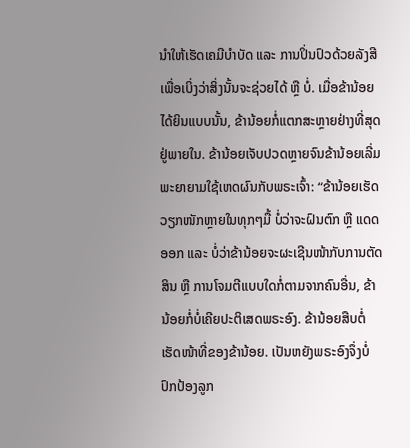ນໍາໃຫ້ເຮັດເຄມີບຳບັດ ແລະ ການປິ່ນປົວດ້ວຍລັງສີເພື່ອເບິ່ງວ່າສິ່ງນັ້ນຈະຊ່ວຍໄດ້ ຫຼື ບໍ່. ເມື່ອຂ້ານ້ອຍໄດ້ຍິນແບບນັ້ນ, ຂ້ານ້ອຍກໍ່ແຕກສະຫຼາຍຢ່າງທີ່ສຸດຢູ່ພາຍໃນ. ຂ້ານ້ອຍເຈັບປວດຫຼາຍຈົນຂ້ານ້ອຍເລີ່ມພະຍາຍາມໃຊ້ເຫດຜົນກັບພຣະເຈົ້າ: “ຂ້ານ້ອຍເຮັດວຽກໜັກຫຼາຍໃນທຸກໆມື້ ບໍ່ວ່າຈະຝົນຕົກ ຫຼື ແດດອອກ ແລະ ບໍ່ວ່າຂ້ານ້ອຍຈະຜະເຊີນໜ້າກັບການຕັດສິນ ຫຼື ການໂຈມຕີແບບໃດກໍ່ຕາມຈາກຄົນອື່ນ, ຂ້ານ້ອຍກໍ່ບໍ່ເຄີຍປະຕິເສດພຣະອົງ. ຂ້ານ້ອຍສືບຕໍ່ເຮັດໜ້າທີ່ຂອງຂ້ານ້ອຍ. ເປັນຫຍັງພຣະອົງຈຶ່ງບໍ່ປົກປ້ອງລູກ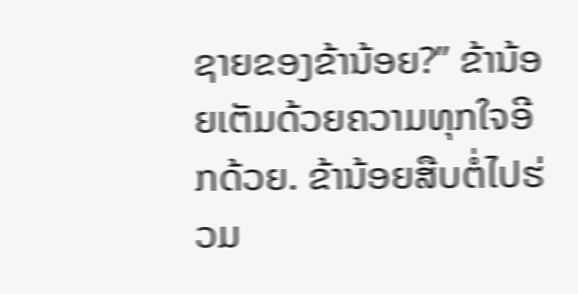ຊາຍຂອງຂ້ານ້ອຍ?” ຂ້ານ້ອຍເຕັມດ້ວຍຄວາມທຸກໃຈອີກດ້ວຍ. ຂ້ານ້ອຍສືບຕໍ່ໄປຮ່ວມ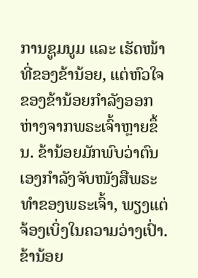ການຊູມນູມ ແລະ ເຮັດໜ້າທີ່ຂອງຂ້ານ້ອຍ, ແຕ່ຫົວໃຈຂອງຂ້ານ້ອຍກຳລັງອອກຫ່າງຈາກພຣະເຈົ້າຫຼາຍຂຶ້ນ. ຂ້ານ້ອຍມັກພົບວ່າຕົນເອງກຳລັງຈັບໜັງສືພຣະທຳຂອງພຣະເຈົ້າ, ພຽງແຕ່ຈ້ອງເບິ່ງໃນຄວາມວ່າງເປົ່າ. ຂ້ານ້ອຍ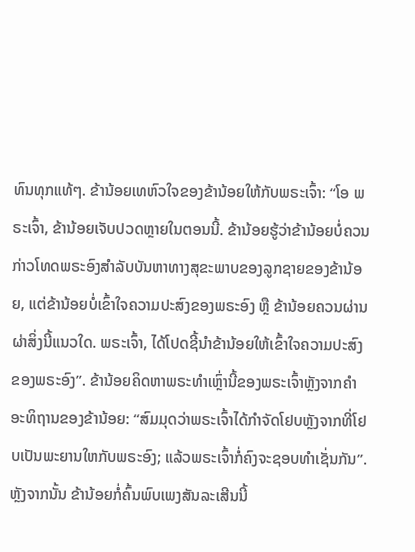ທົນທຸກແທ້ໆ. ຂ້ານ້ອຍເທຫົວໃຈຂອງຂ້ານ້ອຍໃຫ້ກັບພຣະເຈົ້າ: “ໂອ ພຣະເຈົ້າ, ຂ້ານ້ອຍເຈັບປວດຫຼາຍໃນຕອນນີ້. ຂ້ານ້ອຍຮູ້ວ່າຂ້ານ້ອຍບໍ່ຄວນກ່າວໂທດພຣະອົງສຳລັບບັນຫາທາງສຸຂະພາບຂອງລູກຊາຍຂອງຂ້ານ້ອຍ, ແຕ່ຂ້ານ້ອຍບໍ່ເຂົ້າໃຈຄວາມປະສົງຂອງພຣະອົງ ຫຼື ຂ້ານ້ອຍຄວນຜ່ານຜ່າສິ່ງນີ້ແນວໃດ. ພຣະເຈົ້າ, ໄດ້ໂປດຊີ້ນໍາຂ້ານ້ອຍໃຫ້ເຂົ້າໃຈຄວາມປະສົງຂອງພຣະອົງ”. ຂ້ານ້ອຍຄິດຫາພຣະທຳເຫຼົ່ານີ້ຂອງພຣະເຈົ້າຫຼັງຈາກຄຳອະທິຖານຂອງຂ້ານ້ອຍ: “ສົມມຸດວ່າພຣະເຈົ້າໄດ້ກຳຈັດໂຢບຫຼັງຈາກທີ່ໂຢບເປັນພະຍານໃຫກັບພຣະອົງ; ແລ້ວພຣະເຈົ້າກໍ່ຄົງຈະຊອບທຳເຊັ່ນກັນ”. ຫຼັງຈາກນັ້ນ ຂ້ານ້ອຍກໍ່ຄົ້ນພົບເພງສັນລະເສີນນີ້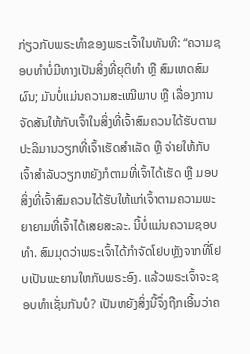ກ່ຽວກັບພຣະທຳຂອງພຣະເຈົ້າໃນທັນທີ: “ຄວາມຊອບທຳບໍ່ມີທາງເປັນສິ່ງທີ່ຍຸຕິທຳ ຫຼື ສົມເຫດສົມຜົນ; ມັນບໍ່ແມ່ນຄວາມສະເໝີພາບ ຫຼື ເລື່ອງການຈັດສັນໃຫ້ກັບເຈົ້າໃນສິ່ງທີ່ເຈົ້າສົມຄວນໄດ້ຮັບຕາມປະລິມານວຽກທີ່ເຈົ້າເຮັດສຳເລັດ ຫຼື ຈ່າຍໃຫ້ກັບເຈົ້າສຳລັບວຽກຫຍັງກໍຕາມທີ່ເຈົ້າໄດ້ເຮັດ ຫຼື ມອບສິ່ງທີ່ເຈົ້າສົມຄວນໄດ້ຮັບໃຫ້ແກ່ເຈົ້າຕາມຄວາມພະຍາຍາມທີ່ເຈົ້າໄດ້ເສຍສະລະ. ນີ້ບໍ່ແມ່ນຄວາມຊອບທຳ. ສົມມຸດວ່າພຣະເຈົ້າໄດ້ກຳຈັດໂຢບຫຼັງຈາກທີ່ໂຢບເປັນພະຍານໃຫກັບພຣະອົງ. ແລ້ວພຣະເຈົ້າຈະຊອບທຳເຊັ່ນກັນບໍ? ເປັນຫຍັງສິ່ງນີ້ຈຶ່ງຖືກເອີ້ນວ່າຄ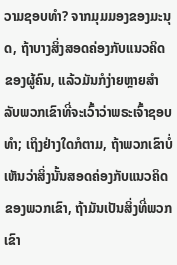ວາມຊອບທຳ? ຈາກມຸມມອງຂອງມະນຸດ, ຖ້າບາງສິ່ງສອດຄ່ອງກັບແນວຄິດຂອງຜູ້ຄົນ, ແລ້ວມັນກໍງ່າຍຫຼາຍສຳລັບພວກເຂົາທີ່ຈະເວົ້າວ່າພຣະເຈົ້າຊອບທຳ; ເຖິງຢ່າງໃດກໍຕາມ, ຖ້າພວກເຂົາບໍ່ເຫັນວ່າສິ່ງນັ້ນສອດຄ່ອງກັບແນວຄິດຂອງພວກເຂົາ, ຖ້າມັນເປັນສິ່ງທີ່ພວກເຂົາ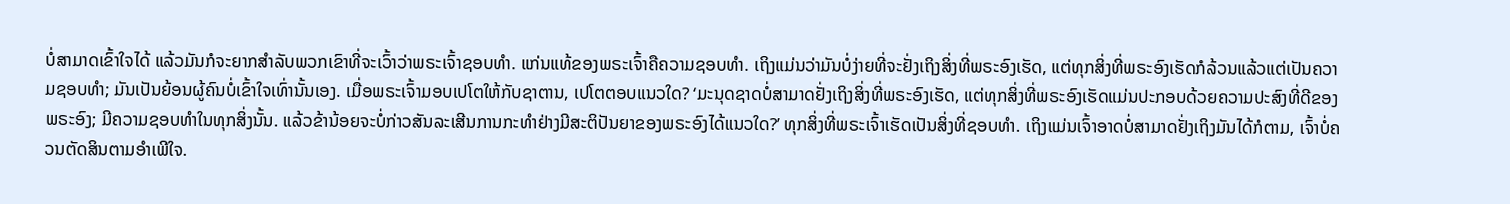ບໍ່ສາມາດເຂົ້າໃຈໄດ້ ແລ້ວມັນກໍຈະຍາກສຳລັບພວກເຂົາທີ່ຈະເວົ້າວ່າພຣະເຈົ້າຊອບທຳ. ແກ່ນແທ້ຂອງພຣະເຈົ້າຄືຄວາມຊອບທຳ. ເຖິງແມ່ນວ່າມັນບໍ່ງ່າຍທີ່ຈະຢັ່ງເຖິງສິ່ງທີ່ພຣະອົງເຮັດ, ແຕ່ທຸກສິ່ງທີ່ພຣະອົງເຮັດກໍລ້ວນແລ້ວແຕ່ເປັນຄວາມຊອບທຳ; ມັນເປັນຍ້ອນຜູ້ຄົນບໍ່ເຂົ້າໃຈເທົ່ານັ້ນເອງ. ເມື່ອພຣະເຈົ້າມອບເປໂຕໃຫ້ກັບຊາຕານ, ເປໂຕຕອບແນວໃດ? ‘ມະນຸດຊາດບໍ່ສາມາດຢັ່ງເຖິງສິ່ງທີ່ພຣະອົງເຮັດ, ແຕ່ທຸກສິ່ງທີ່ພຣະອົງເຮັດແມ່ນປະກອບດ້ວຍຄວາມປະສົງທີ່ດີຂອງພຣະອົງ; ມີຄວາມຊອບທຳໃນທຸກສິ່ງນັ້ນ. ແລ້ວຂ້ານ້ອຍຈະບໍ່ກ່າວສັນລະເສີນການກະທຳຢ່າງມີສະຕິປັນຍາຂອງພຣະອົງໄດ້ແນວໃດ?’ ທຸກສິ່ງທີ່ພຣະເຈົ້າເຮັດເປັນສິ່ງທີ່ຊອບທຳ. ເຖິງແມ່ນເຈົ້າອາດບໍ່ສາມາດຢັ່ງເຖິງມັນໄດ້ກໍຕາມ, ເຈົ້າບໍ່ຄວນຕັດສິນຕາມອຳເພີໃຈ.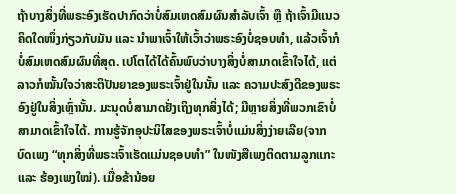ຖ້າບາງສິ່ງທີ່ພຣະອົງເຮັດປາກົດວ່າບໍ່ສົມເຫດສົມຜົນສຳລັບເຈົ້າ ຫຼື ຖ້າເຈົ້າມີແນວຄິດໃດໜຶ່ງກ່ຽວກັບມັນ ແລະ ນໍາພາເຈົ້າໃຫ້ເວົ້າວ່າພຣະອົງບໍ່ຊອບທຳ, ແລ້ວເຈົ້າກໍບໍ່ສົມເຫດສົມຜົນທີ່ສຸດ. ເປໂຕໄດ້ໄດ້ຄົ້ນພົບວ່າບາງສິ່ງບໍ່ສາມາດເຂົ້າໃຈໄດ້, ແຕ່ລາວກໍໝັ້ນໃຈວ່າສະຕິປັນຍາຂອງພຣະເຈົ້າຢູ່ໃນນັ້ນ ແລະ ຄວາມປະສົງດີຂອງພຣະອົງຢູ່ໃນສິ່ງເຫຼົ່ານັ້ນ. ມະນຸດບໍ່ສາມາດຢັ່ງເຖິງທຸກສິ່ງໄດ້; ມີຫຼາຍສິ່ງທີ່ພວກເຂົາບໍ່ສາມາດເຂົ້າໃຈໄດ້. ການຮູ້ຈັກອຸປະນິໄສຂອງພຣະເຈົ້າບໍ່ແມ່ນສິ່ງງ່າຍເລີຍ(ຈາກບົດເພງ “ທຸກສິ່ງທີ່ພຣະເຈົ້າເຮັດແມ່ນຊອບທໍາ” ໃນໜັງສືເພງຕິດຕາມລູກແກະ ແລະ ຮ້ອງເພງໃໝ່). ເມື່ອຂ້ານ້ອຍ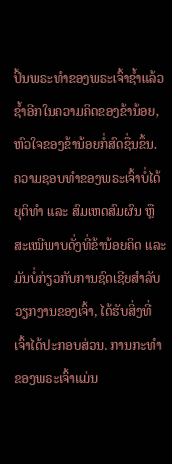ປິ້ນພຣະທຳຂອງພຣະເຈົ້າຊໍ້າແລ້ວຊໍ້າອີກໃນຄວາມຄິດຂອງຂ້ານ້ອຍ, ຫົວໃຈຂອງຂ້ານ້ອຍກໍ່ສົດຊື່ນຂຶ້ນ. ຄວາມຊອບທຳຂອງພຣະເຈົ້າບໍ່ໄດ້ຍຸຕິທຳ ແລະ ສົມເຫດສົມຜົນ ຫຼື ສະເໝີພາບດັ່ງທີ່ຂ້ານ້ອຍຄິດ ແລະ ມັນບໍ່ກ່ຽວກັບການຊົດເຊີຍສຳລັບວຽກງານຂອງເຈົ້າ, ໄດ້ຮັບສິ່ງທີ່ເຈົ້າໄດ້ປະກອບສ່ວນ. ການກະທຳຂອງພຣະເຈົ້າແມ່ນ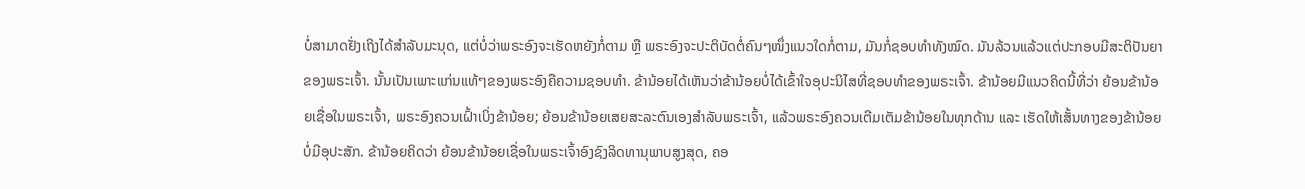ບໍ່ສາມາດຢັ່ງເຖິງໄດ້ສຳລັບມະນຸດ, ແຕ່ບໍ່ວ່າພຣະອົງຈະເຮັດຫຍັງກໍ່ຕາມ ຫຼື ພຣະອົງຈະປະຕິບັດຕໍ່ຄົນໆໜຶ່ງແນວໃດກໍ່ຕາມ, ມັນກໍ່ຊອບທຳທັງໝົດ. ມັນລ້ວນແລ້ວແຕ່ປະກອບມີສະຕິປັນຍາຂອງພຣະເຈົ້າ. ນັ້ນເປັນເພາະແກ່ນແທ້ໆຂອງພຣະອົງຄືຄວາມຊອບທຳ. ຂ້ານ້ອຍໄດ້ເຫັນວ່າຂ້ານ້ອຍບໍ່ໄດ້ເຂົ້າໃຈອຸປະນິໄສທີ່ຊອບທຳຂອງພຣະເຈົ້າ. ຂ້ານ້ອຍມີແນວຄິດນີ້ທີ່ວ່າ ຍ້ອນຂ້ານ້ອຍເຊື່ອໃນພຣະເຈົ້າ, ພຣະອົງຄວນເຝົ້າເບິ່ງຂ້ານ້ອຍ; ຍ້ອນຂ້ານ້ອຍເສຍສະລະຕົນເອງສຳລັບພຣະເຈົ້າ, ແລ້ວພຣະອົງຄວນເຕີມເຕັມຂ້ານ້ອຍໃນທຸກດ້ານ ແລະ ເຮັດໃຫ້ເສັ້ນທາງຂອງຂ້ານ້ອຍບໍ່ມີອຸປະສັກ. ຂ້ານ້ອຍຄິດວ່າ ຍ້ອນຂ້ານ້ອຍເຊື່ອໃນພຣະເຈົ້າອົງຊົງລິດທານຸພາບສູງສຸດ, ຄອ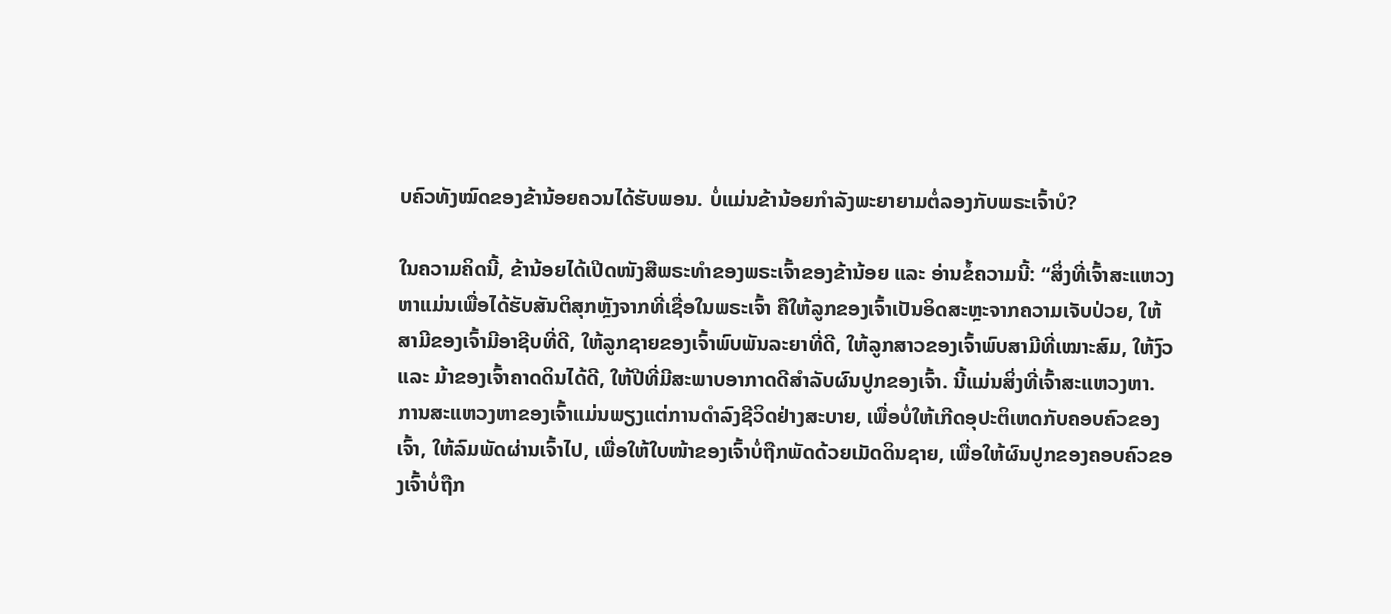ບຄົວທັງໝົດຂອງຂ້ານ້ອຍຄວນໄດ້ຮັບພອນ. ບໍ່ແມ່ນຂ້ານ້ອຍກຳລັງພະຍາຍາມຕໍ່ລອງກັບພຣະເຈົ້າບໍ?

ໃນຄວາມຄິດນີ້, ຂ້ານ້ອຍໄດ້ເປີດໜັງສືພຣະທຳຂອງພຣະເຈົ້າຂອງຂ້ານ້ອຍ ແລະ ອ່ານຂໍ້ຄວາມນີ້: “ສິ່ງທີ່ເຈົ້າສະແຫວງຫາແມ່ນເພື່ອໄດ້ຮັບສັນຕິສຸກຫຼັງຈາກທີ່ເຊື່ອໃນພຣະເຈົ້າ ຄືໃຫ້ລູກຂອງເຈົ້າເປັນອິດສະຫຼະຈາກຄວາມເຈັບປ່ວຍ, ໃຫ້ສາມີຂອງເຈົ້າມີອາຊີບທີ່ດີ, ໃຫ້ລູກຊາຍຂອງເຈົ້າພົບພັນລະຍາທີ່ດີ, ໃຫ້ລູກສາວຂອງເຈົ້າພົບສາມີທີ່ເໝາະສົມ, ໃຫ້ງົວ ແລະ ມ້າຂອງເຈົ້າຄາດດິນໄດ້ດີ, ໃຫ້ປີທີ່ມີສະພາບອາກາດດີສຳລັບຜົນປູກຂອງເຈົ້າ. ນີ້ແມ່ນສິ່ງທີ່ເຈົ້າສະແຫວງຫາ. ການສະແຫວງຫາຂອງເຈົ້າແມ່ນພຽງແຕ່ການດຳລົງຊີວິດຢ່າງສະບາຍ, ເພື່ອບໍ່ໃຫ້ເກີດອຸປະຕິເຫດກັບຄອບຄົວຂອງເຈົ້າ, ໃຫ້ລົມພັດຜ່ານເຈົ້າໄປ, ເພື່ອໃຫ້ໃບໜ້າຂອງເຈົ້າບໍ່ຖືກພັດດ້ວຍເມັດດິນຊາຍ, ເພື່ອໃຫ້ຜົນປູກຂອງຄອບຄົວຂອງເຈົ້າບໍ່ຖືກ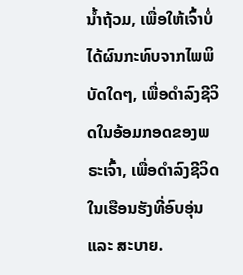ນໍ້າຖ້ວມ, ເພື່ອໃຫ້ເຈົ້າບໍ່ໄດ້ຜົນກະທົບຈາກໄພພິບັດໃດໆ, ເພື່ອດຳລົງຊີວິດໃນອ້ອມກອດຂອງພຣະເຈົ້າ, ເພື່ອດຳລົງຊີວິດໃນເຮືອນຮັງທີ່ອົບອຸ່ນ ແລະ ສະບາຍ.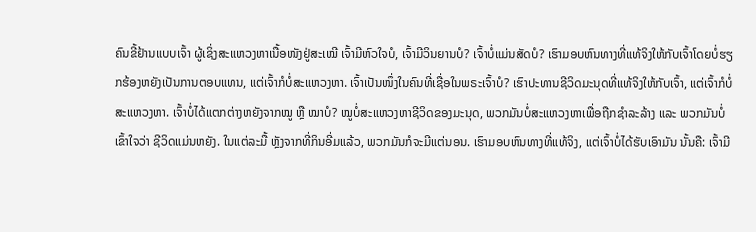ຄົນຂີ້ຢ້ານແບບເຈົ້າ ຜູ້ເຊິ່ງສະແຫວງຫາເນື້ອໜັງຢູ່ສະເໝີ ເຈົ້າມີຫົວໃຈບໍ, ເຈົ້າມີວິນຍານບໍ? ເຈົ້າບໍ່ແມ່ນສັດບໍ? ເຮົາມອບຫົນທາງທີ່ແທ້ຈິງໃຫ້ກັບເຈົ້າໂດຍບໍ່ຮຽກຮ້ອງຫຍັງເປັນການຕອບແທນ, ແຕ່ເຈົ້າກໍບໍ່ສະແຫວງຫາ. ເຈົ້າເປັນໜຶ່ງໃນຄົນທີ່ເຊື່ອໃນພຣະເຈົ້າບໍ? ເຮົາປະທານຊີວິດມະນຸດທີ່ແທ້ຈິງໃຫ້ກັບເຈົ້າ, ແຕ່ເຈົ້າກໍບໍ່ສະແຫວງຫາ. ເຈົ້າບໍ່ໄດ້ແຕກຕ່າງຫຍັງຈາກໝູ ຫຼື ໝາບໍ? ໝູບໍ່ສະແຫວງຫາຊີວິດຂອງມະນຸດ, ພວກມັນບໍ່ສະແຫວງຫາເພື່ອຖືກຊໍາລະລ້າງ ແລະ ພວກມັນບໍ່ເຂົ້າໃຈວ່າ ຊີວິດແມ່ນຫຍັງ. ໃນແຕ່ລະມື້ ຫຼັງຈາກທີ່ກິນອີ່ມແລ້ວ, ພວກມັນກໍຈະມີແຕ່ນອນ. ເຮົາມອບຫົນທາງທີ່ແທ້ຈິງ, ແຕ່ເຈົ້າບໍ່ໄດ້ຮັບເອົາມັນ ນັ້ນຄື: ເຈົ້າມີ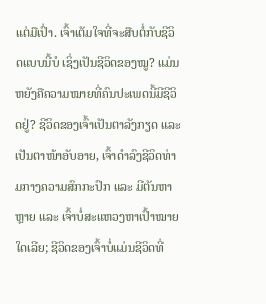ແຕ່ມືເປົ່າ. ເຈົ້າເຕັມໃຈທີ່ຈະສືບຕໍ່ກັບຊີວິດແບບນີ້ບໍ ເຊິ່ງເປັນຊີວິດຂອງໝູ? ແມ່ນຫຍັງຄືຄວາມໝາຍທີ່ຄົນປະເພດນີ້ມີຊີວິດຢູ່? ຊີວິດຂອງເຈົ້າເປັນຕາລັງກຽດ ແລະ ເປັນຕາໜ້າອັບອາຍ, ເຈົ້າດຳລົງຊີວິດທ່າມກາງຄວາມສົກກະປົກ ແລະ ມີຕັນຫາຫຼາຍ ແລະ ເຈົ້າບໍ່ສະແຫວງຫາເປົ້າໝາຍໃດເລີຍ; ຊີວິດຂອງເຈົ້າບໍ່ແມ່ນຊີວິດທີ່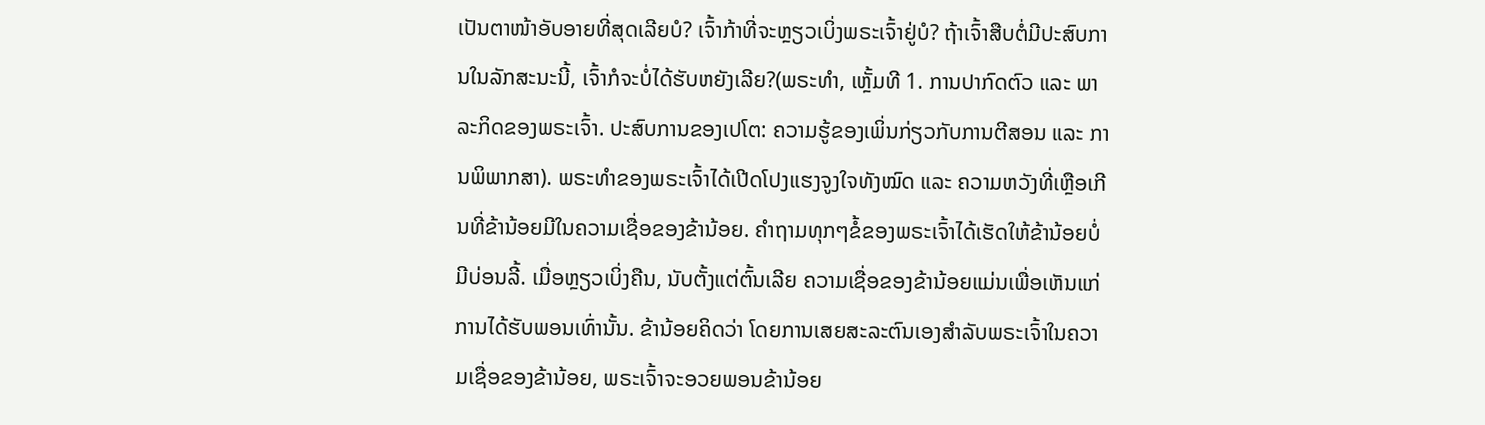ເປັນຕາໜ້າອັບອາຍທີ່ສຸດເລີຍບໍ? ເຈົ້າກ້າທີ່ຈະຫຼຽວເບິ່ງພຣະເຈົ້າຢູ່ບໍ? ຖ້າເຈົ້າສືບຕໍ່ມີປະສົບການໃນລັກສະນະນີ້, ເຈົ້າກໍຈະບໍ່ໄດ້ຮັບຫຍັງເລີຍ?(ພຣະທຳ, ເຫຼັ້ມທີ 1. ການປາກົດຕົວ ແລະ ພາລະກິດຂອງພຣະເຈົ້າ. ປະສົບການຂອງເປໂຕ: ຄວາມຮູ້ຂອງເພິ່ນກ່ຽວກັບການຕີສອນ ແລະ ການພິພາກສາ). ພຣະທຳຂອງພຣະເຈົ້າໄດ້ເປີດໂປງແຮງຈູງໃຈທັງໝົດ ແລະ ຄວາມຫວັງທີ່ເຫຼືອເກີນທີ່ຂ້ານ້ອຍມີໃນຄວາມເຊື່ອຂອງຂ້ານ້ອຍ. ຄຳຖາມທຸກໆຂໍ້ຂອງພຣະເຈົ້າໄດ້ເຮັດໃຫ້ຂ້ານ້ອຍບໍ່ມີບ່ອນລີ້. ເມື່ອຫຼຽວເບິ່ງຄືນ, ນັບຕັ້ງແຕ່ຕົ້ນເລີຍ ຄວາມເຊື່ອຂອງຂ້ານ້ອຍແມ່ນເພື່ອເຫັນແກ່ການໄດ້ຮັບພອນເທົ່ານັ້ນ. ຂ້ານ້ອຍຄິດວ່າ ໂດຍການເສຍສະລະຕົນເອງສຳລັບພຣະເຈົ້າໃນຄວາມເຊື່ອຂອງຂ້ານ້ອຍ, ພຣະເຈົ້າຈະອວຍພອນຂ້ານ້ອຍ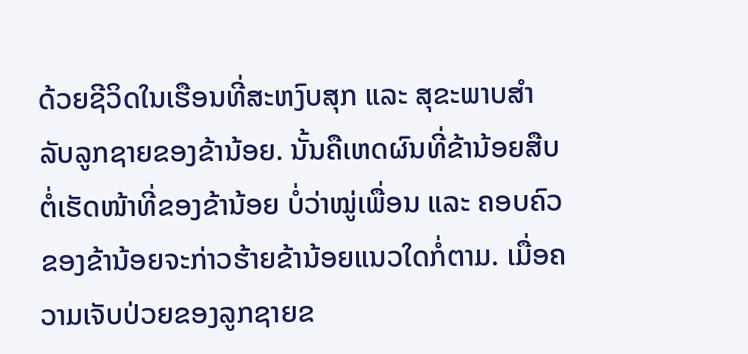ດ້ວຍຊີວິດໃນເຮືອນທີ່ສະຫງົບສຸກ ແລະ ສຸຂະພາບສຳລັບລູກຊາຍຂອງຂ້ານ້ອຍ. ນັ້ນຄືເຫດຜົນທີ່ຂ້ານ້ອຍສືບຕໍ່ເຮັດໜ້າທີ່ຂອງຂ້ານ້ອຍ ບໍ່ວ່າໝູ່ເພື່ອນ ແລະ ຄອບຄົວຂອງຂ້ານ້ອຍຈະກ່າວຮ້າຍຂ້ານ້ອຍແນວໃດກໍ່ຕາມ. ເມື່ອຄວາມເຈັບປ່ວຍຂອງລູກຊາຍຂ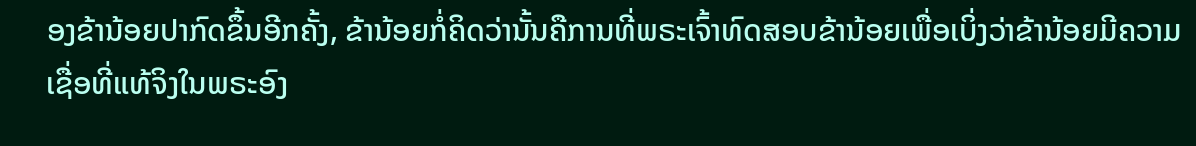ອງຂ້ານ້ອຍປາກົດຂຶ້ນອີກຄັ້ງ, ຂ້ານ້ອຍກໍ່ຄິດວ່ານັ້ນຄືການທີ່ພຣະເຈົ້າທົດສອບຂ້ານ້ອຍເພື່ອເບິ່ງວ່າຂ້ານ້ອຍມີຄວາມເຊື່ອທີ່ແທ້ຈິງໃນພຣະອົງ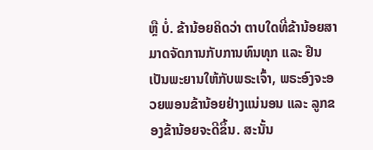ຫຼື ບໍ່. ຂ້ານ້ອຍຄິດວ່າ ຕາບໃດທີ່ຂ້ານ້ອຍສາມາດຈັດການກັບການທົນທຸກ ແລະ ຢືນເປັນພະຍານໃຫ້ກັບພຣະເຈົ້າ, ພຣະອົງຈະອວຍພອນຂ້ານ້ອຍຢ່າງແນ່ນອນ ແລະ ລູກຂອງຂ້ານ້ອຍຈະດີຂຶ້ນ. ສະນັ້ນ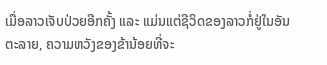ເມື່ອລາວເຈັບປ່ວຍອີກຄັ້ງ ແລະ ແມ່ນແຕ່ຊີວິດຂອງລາວກໍ່ຢູ່ໃນອັນຕະລາຍ, ຄວາມຫວັງຂອງຂ້ານ້ອຍທີ່ຈະ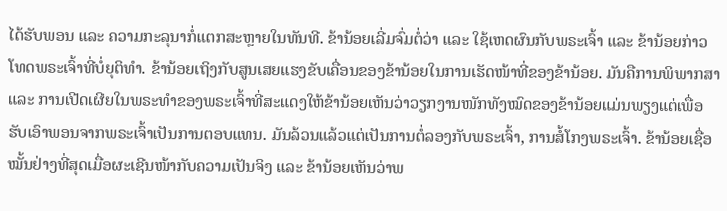ໄດ້ຮັບພອນ ແລະ ຄວາມກະລຸນາກໍ່ແຕກສະຫຼາຍໃນທັນທີ. ຂ້ານ້ອຍເລີ່ມຈົ່ມຕໍ່ວ່າ ແລະ ໃຊ້ເຫດຜົນກັບພຣະເຈົ້າ ແລະ ຂ້ານ້ອຍກ່າວໂທດພຣະເຈົ້າທີ່ບໍ່ຍຸຕິທຳ. ຂ້ານ້ອຍເຖິງກັບສູນເສຍແຮງຂັບເຄື່ອນຂອງຂ້ານ້ອຍໃນການເຮັດໜ້າທີ່ຂອງຂ້ານ້ອຍ. ມັນຄືການພິພາກສາ ແລະ ການເປີດເຜີຍໃນພຣະທຳຂອງພຣະເຈົ້າທີ່ສະແດງໃຫ້ຂ້ານ້ອຍເຫັນວ່າວຽກງານໜັກທັງໝົດຂອງຂ້ານ້ອຍແມ່ນພຽງແຕ່ເພື່ອຮັບເອົາພອນຈາກພຣະເຈົ້າເປັນການຕອບແທນ. ມັນລ້ວນແລ້ວແຕ່ເປັນການຕໍ່ລອງກັບພຣະເຈົ້າ, ການສໍ້ໂກງພຣະເຈົ້າ. ຂ້ານ້ອຍເຊື່ອໝັ້ນຢ່າງທີ່ສຸດເມື່ອຜະເຊີນໜ້າກັບຄວາມເປັນຈິງ ແລະ ຂ້ານ້ອຍເຫັນວ່າພ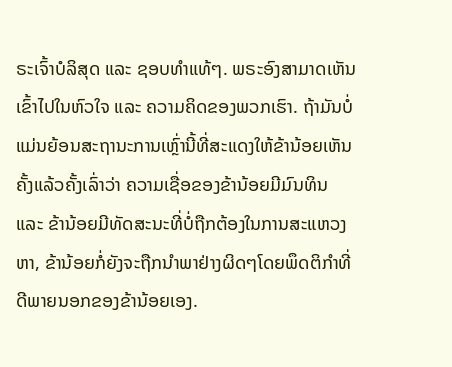ຣະເຈົ້າບໍລິສຸດ ແລະ ຊອບທຳແທ້ໆ. ພຣະອົງສາມາດເຫັນເຂົ້າໄປໃນຫົວໃຈ ແລະ ຄວາມຄິດຂອງພວກເຮົາ. ຖ້າມັນບໍ່ແມ່ນຍ້ອນສະຖານະການເຫຼົ່ານີ້ທີ່ສະແດງໃຫ້ຂ້ານ້ອຍເຫັນຄັ້ງແລ້ວຄັ້ງເລົ່າວ່າ ຄວາມເຊື່ອຂອງຂ້ານ້ອຍມີມົນທິນ ແລະ ຂ້ານ້ອຍມີທັດສະນະທີ່ບໍ່ຖືກຕ້ອງໃນການສະແຫວງຫາ, ຂ້ານ້ອຍກໍ່ຍັງຈະຖືກນໍາພາຢ່າງຜິດໆໂດຍພຶດຕິກຳທີ່ດີພາຍນອກຂອງຂ້ານ້ອຍເອງ.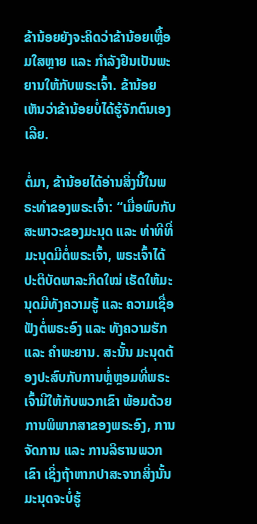ຂ້ານ້ອຍຍັງຈະຄິດວ່າຂ້ານ້ອຍເຫຼື້ອມໃສຫຼາຍ ແລະ ກຳລັງຢືນເປັນພະຍານໃຫ້ກັບພຣະເຈົ້າ. ຂ້ານ້ອຍເຫັນວ່າຂ້ານ້ອຍບໍ່ໄດ້ຮູ້ຈັກຕົນເອງເລີຍ.

ຕໍ່ມາ, ຂ້ານ້ອຍໄດ້ອ່ານສິ່ງນີ້ໃນພຣະທຳຂອງພຣະເຈົ້າ: “ເມື່ອພົບກັບສະພາວະຂອງມະນຸດ ແລະ ທ່າທີທີ່ມະນຸດມີຕໍ່ພຣະເຈົ້າ, ພຣະເຈົ້າໄດ້ປະຕິບັດພາລະກິດໃໝ່ ເຮັດໃຫ້ມະນຸດມີທັງຄວາມຮູ້ ແລະ ຄວາມເຊື່ອຟັງຕໍ່ພຣະອົງ ແລະ ທັງຄວາມຮັກ ແລະ ຄຳພະຍານ. ສະນັ້ນ ມະນຸດຕ້ອງປະສົບກັບການຫຼໍ່ຫຼອມທີ່ພຣະເຈົ້າມີໃຫ້ກັບພວກເຂົາ ພ້ອມດ້ວຍການພິພາກສາຂອງພຣະອົງ, ການຈັດການ ແລະ ການລິຮານພວກເຂົາ ເຊິ່ງຖ້າຫາກປາສະຈາກສິ່ງນັ້ນ ມະນຸດຈະບໍ່ຮູ້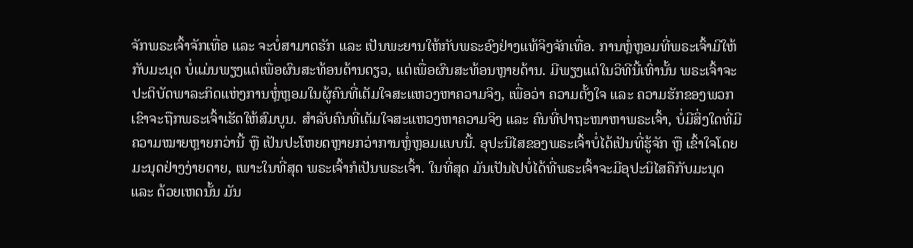ຈັກພຣະເຈົ້າຈັກເທື່ອ ແລະ ຈະບໍ່ສາມາດຮັກ ແລະ ເປັນພະຍານໃຫ້ກັບພຣະອົງຢ່າງແທ້ຈິງຈັກເທື່ອ. ການຫຼໍ່ຫຼອມທີ່ພຣະເຈົ້າມີໃຫ້ກັບມະນຸດ ບໍ່ແມ່ນພຽງແຕ່ເພື່ອຜົນສະທ້ອນດ້ານດຽວ, ແຕ່ເພື່ອຜົນສະທ້ອນຫຼາຍດ້ານ. ມີພຽງແຕ່ໃນວິທີນີ້ເທົ່ານັ້ນ ພຣະເຈົ້າຈະປະຕິບັດພາລະກິດແຫ່ງການຫຼໍ່ຫຼອມໃນຜູ້ຄົນທີ່ເຕັມໃຈສະແຫວງຫາຄວາມຈິງ, ເພື່ອວ່າ ຄວາມຕັ້ງໃຈ ແລະ ຄວາມຮັກຂອງພວກເຂົາຈະຖືກພຣະເຈົ້າເຮັດໃຫ້ສົມບູນ. ສຳລັບຄົນທີ່ເຕັມໃຈສະແຫວງຫາຄວາມຈິງ ແລະ ຄົນທີ່ປາຖະໜາຫາພຣະເຈົ້າ, ບໍ່ມີສິ່ງໃດທີ່ມີຄວາມໝາຍຫຼາຍກວ່ານີ້ ຫຼື ເປັນປະໂຫຍດຫຼາຍກວ່າການຫຼໍ່ຫຼອມແບບນີ້. ອຸປະນິໄສຂອງພຣະເຈົ້າບໍ່ໄດ້ເປັນທີ່ຮູ້ຈັກ ຫຼື ເຂົ້າໃຈໂດຍມະນຸດຢ່າງງ່າຍດາຍ, ເພາະໃນທີ່ສຸດ ພຣະເຈົ້າກໍເປັນພຣະເຈົ້າ. ໃນທີ່ສຸດ ມັນເປັນໄປບໍ່ໄດ້ທີ່ພຣະເຈົ້າຈະມີອຸປະນິໄສຄືກັບມະນຸດ ແລະ ດ້ວຍເຫດນັ້ນ ມັນ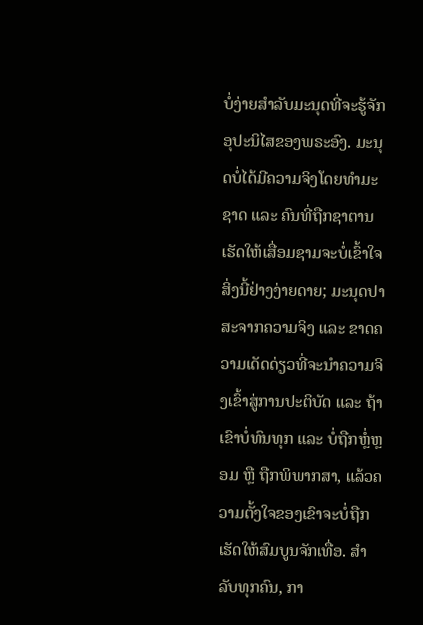ບໍ່ງ່າຍສຳລັບມະນຸດທີ່ຈະຮູ້ຈັກອຸປະນິໄສຂອງພຣະອົງ. ມະນຸດບໍ່ໄດ້ມີຄວາມຈິງໂດຍທຳມະຊາດ ແລະ ຄົນທີ່ຖືກຊາຕານເຮັດໃຫ້ເສື່ອມຊາມຈະບໍ່ເຂົ້າໃຈສິ່ງນີ້ຢ່າງງ່າຍດາຍ; ມະນຸດປາສະຈາກຄວາມຈິງ ແລະ ຂາດຄວາມເດັດດ່ຽວທີ່ຈະນໍາຄວາມຈິງເຂົ້າສູ່ການປະຕິບັດ ແລະ ຖ້າເຂົາບໍ່ທົນທຸກ ແລະ ບໍ່ຖືກຫຼໍ່ຫຼອມ ຫຼື ຖືກພິພາກສາ, ແລ້ວຄວາມຕັ້ງໃຈຂອງເຂົາຈະບໍ່ຖືກເຮັດໃຫ້ສົມບູນຈັກເທື່ອ. ສຳລັບທຸກຄົນ, ກາ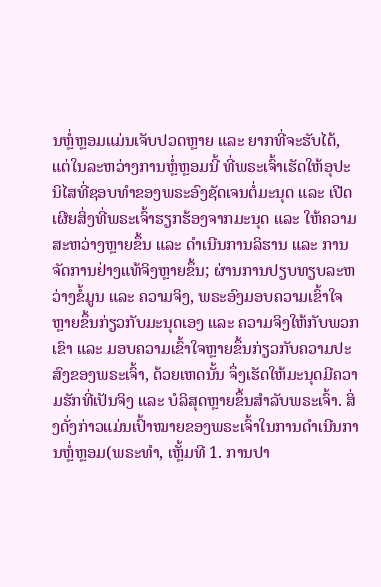ນຫຼໍ່ຫຼອມແມ່ນເຈັບປວດຫຼາຍ ແລະ ຍາກທີ່ຈະຮັບໄດ້, ແຕ່ໃນລະຫວ່າງການຫຼໍ່ຫຼອມນີ້ ທີ່ພຣະເຈົ້າເຮັດໃຫ້ອຸປະນິໄສທີ່ຊອບທຳຂອງພຣະອົງຊັດເຈນຕໍ່ມະນຸດ ແລະ ເປີດເຜີຍສິ່ງທີ່ພຣະເຈົ້າຮຽກຮ້ອງຈາກມະນຸດ ແລະ ໃຫ້ຄວາມສະຫວ່າງຫຼາຍຂຶ້ນ ແລະ ດຳເນີນການລິຮານ ແລະ ການຈັດການຢ່າງແທ້ຈິງຫຼາຍຂຶ້ນ; ຜ່ານການປຽບທຽບລະຫວ່າງຂໍ້ມູນ ແລະ ຄວາມຈິງ, ພຣະອົງມອບຄວາມເຂົ້າໃຈຫຼາຍຂຶ້ນກ່ຽວກັບມະນຸດເອງ ແລະ ຄວາມຈິງໃຫ້ກັບພວກເຂົາ ແລະ ມອບຄວາມເຂົ້າໃຈຫຼາຍຂຶ້ນກ່ຽວກັບຄວາມປະສົງຂອງພຣະເຈົ້າ, ດ້ວຍເຫດນັ້ນ ຈຶ່ງເຮັດໃຫ້ມະນຸດມີຄວາມຮັກທີ່ເປັນຈິງ ແລະ ບໍລິສຸດຫຼາຍຂຶ້ນສໍາລັບພຣະເຈົ້າ. ສິ່ງດັ່ງກ່າວແມ່ນເປົ້າໝາຍຂອງພຣະເຈົ້າໃນການດໍາເນີນການຫຼໍ່ຫຼອມ(ພຣະທຳ, ເຫຼັ້ມທີ 1. ການປາ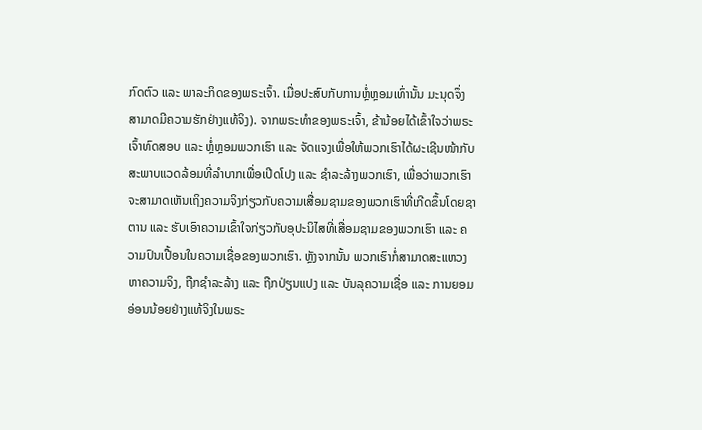ກົດຕົວ ແລະ ພາລະກິດຂອງພຣະເຈົ້າ. ເມື່ອປະສົບກັບການຫຼໍ່ຫຼອມເທົ່ານັ້ນ ມະນຸດຈຶ່ງສາມາດມີຄວາມຮັກຢ່າງແທ້ຈິງ). ຈາກພຣະທຳຂອງພຣະເຈົ້າ, ຂ້ານ້ອຍໄດ້ເຂົ້າໃຈວ່າພຣະເຈົ້າທົດສອບ ແລະ ຫຼໍ່ຫຼອມພວກເຮົາ ແລະ ຈັດແຈງເພື່ອໃຫ້ພວກເຮົາໄດ້ຜະເຊີນໜ້າກັບສະພາບແວດລ້ອມທີ່ລຳບາກເພື່ອເປີດໂປງ ແລະ ຊໍາລະລ້າງພວກເຮົາ, ເພື່ອວ່າພວກເຮົາຈະສາມາດເຫັນເຖິງຄວາມຈິງກ່ຽວກັບຄວາມເສື່ອມຊາມຂອງພວກເຮົາທີ່ເກີດຂຶ້ນໂດຍຊາຕານ ແລະ ຮັບເອົາຄວາມເຂົ້າໃຈກ່ຽວກັບອຸປະນິໄສທີ່ເສື່ອມຊາມຂອງພວກເຮົາ ແລະ ຄວາມປົນເປື້ອນໃນຄວາມເຊື່ອຂອງພວກເຮົາ. ຫຼັງຈາກນັ້ນ ພວກເຮົາກໍ່ສາມາດສະແຫວງຫາຄວາມຈິງ, ຖືກຊໍາລະລ້າງ ແລະ ຖືກປ່ຽນແປງ ແລະ ບັນລຸຄວາມເຊື່ອ ແລະ ການຍອມອ່ອນນ້ອຍຢ່າງແທ້ຈິງໃນພຣະ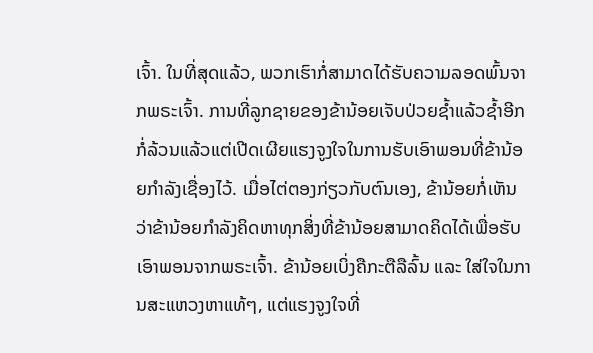ເຈົ້າ. ໃນທີ່ສຸດແລ້ວ, ພວກເຮົາກໍ່ສາມາດໄດ້ຮັບຄວາມລອດພົ້ນຈາກພຣະເຈົ້າ. ການທີ່ລູກຊາຍຂອງຂ້ານ້ອຍເຈັບປ່ວຍຊໍ້າແລ້ວຊໍ້າອີກກໍ່ລ້ວນແລ້ວແຕ່ເປີດເຜີຍແຮງຈູງໃຈໃນການຮັບເອົາພອນທີ່ຂ້ານ້ອຍກຳລັງເຊື່ອງໄວ້. ເມື່ອໄຕ່ຕອງກ່ຽວກັບຕົນເອງ, ຂ້ານ້ອຍກໍ່ເຫັນວ່າຂ້ານ້ອຍກຳລັງຄິດຫາທຸກສິ່ງທີ່ຂ້ານ້ອຍສາມາດຄິດໄດ້ເພື່ອຮັບເອົາພອນຈາກພຣະເຈົ້າ. ຂ້ານ້ອຍເບິ່ງຄືກະຕືລືລົ້ນ ແລະ ໃສ່ໃຈໃນການສະແຫວງຫາແທ້ໆ, ແຕ່ແຮງຈູງໃຈທີ່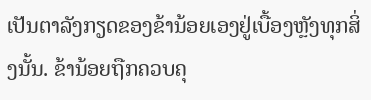ເປັນຕາລັງກຽດຂອງຂ້ານ້ອຍເອງຢູ່ເບື້ອງຫຼັງທຸກສິ່ງນັ້ນ. ຂ້ານ້ອຍຖືກຄວບຄຸ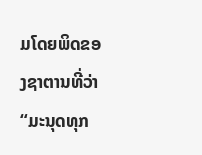ມໂດຍພິດຂອງຊາຕານທີ່ວ່າ “ມະນຸດທຸກ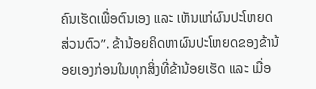ຄົນເຮັດເພື່ອຕົນເອງ ແລະ ເຫັນແກ່ຜົນປະໂຫຍດສ່ວນຕົວ”. ຂ້ານ້ອຍຄິດຫາຜົນປະໂຫຍດຂອງຂ້ານ້ອຍເອງກ່ອນໃນທຸກສິ່ງທີ່ຂ້ານ້ອຍເຮັດ ແລະ ເມື່ອ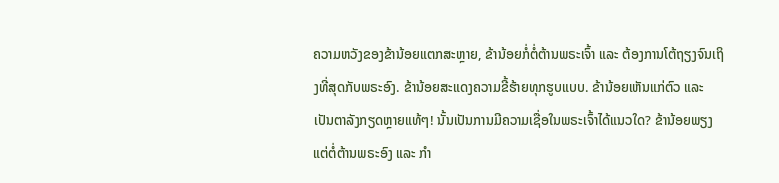ຄວາມຫວັງຂອງຂ້ານ້ອຍແຕກສະຫຼາຍ, ຂ້ານ້ອຍກໍ່ຕໍ່ຕ້ານພຣະເຈົ້າ ແລະ ຕ້ອງການໂຕ້ຖຽງຈົນເຖິງທີ່ສຸດກັບພຣະອົງ. ຂ້ານ້ອຍສະແດງຄວາມຂີ້ຮ້າຍທຸກຮູບແບບ. ຂ້ານ້ອຍເຫັນແກ່ຕົວ ແລະ ເປັນຕາລັງກຽດຫຼາຍແທ້ໆ! ນັ້ນເປັນການມີຄວາມເຊື່ອໃນພຣະເຈົ້າໄດ້ແນວໃດ? ຂ້ານ້ອຍພຽງແຕ່ຕໍ່ຕ້ານພຣະອົງ ແລະ ກຳ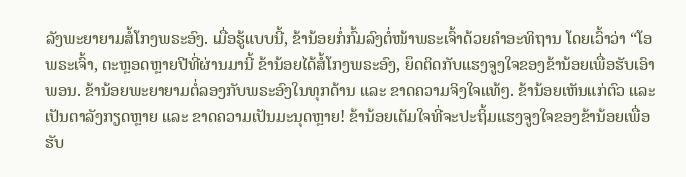ລັງພະຍາຍາມສໍ້ໂກງພຣະອົງ. ເມື່ອຮູ້ແບບນີ້, ຂ້ານ້ອຍກໍ່ກົ້ມລົງຕໍ່ໜ້າພຣະເຈົ້າດ້ວຍຄຳອະທິຖານ ໂດຍເວົ້າວ່າ “ໂອ ພຣະເຈົ້າ, ຕະຫຼອດຫຼາຍປີທີ່ຜ່ານມານີ້ ຂ້ານ້ອຍໄດ້ສໍ້ໂກງພຣະອົງ, ຍຶດຕິດກັບແຮງຈູງໃຈຂອງຂ້ານ້ອຍເພື່ອຮັບເອົາພອນ. ຂ້ານ້ອຍພະຍາຍາມຕໍ່ລອງກັບພຣະອົງໃນທຸກດ້ານ ແລະ ຂາດຄວາມຈິງໃຈແທ້ໆ. ຂ້ານ້ອຍເຫັນແກ່ຕົວ ແລະ ເປັນຕາລັງກຽດຫຼາຍ ແລະ ຂາດຄວາມເປັນມະນຸດຫຼາຍ! ຂ້ານ້ອຍເຕັມໃຈທີ່ຈະປະຖິ້ມແຮງຈູງໃຈຂອງຂ້ານ້ອຍເພື່ອຮັບ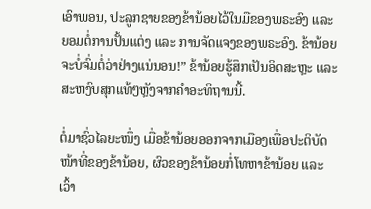ເອົາພອນ, ປະລູກຊາຍຂອງຂ້ານ້ອຍໄວ້ໃນມືຂອງພຣະອົງ ແລະ ຍອມຕໍ່ການປັ້ນແຕ່ງ ແລະ ການຈັດແຈງຂອງພຣະອົງ. ຂ້ານ້ອຍຈະບໍ່ຈົ່ມຕໍ່ວ່າຢ່າງແນ່ນອນ!” ຂ້ານ້ອຍຮູ້ສຶກເປັນອິດສະຫຼະ ແລະ ສະຫງົບສຸກແທ້ໆຫຼັງຈາກຄຳອະທິຖານນີ້.

ຕໍ່ມາຊົ່ວໄລຍະໜຶ່ງ ເມື່ອຂ້ານ້ອຍອອກຈາກເມືອງເພື່ອປະຕິບັດໜ້າທີ່ຂອງຂ້ານ້ອຍ, ຜົວຂອງຂ້ານ້ອຍກໍ່ໂທຫາຂ້ານ້ອຍ ແລະ ເວົ້າ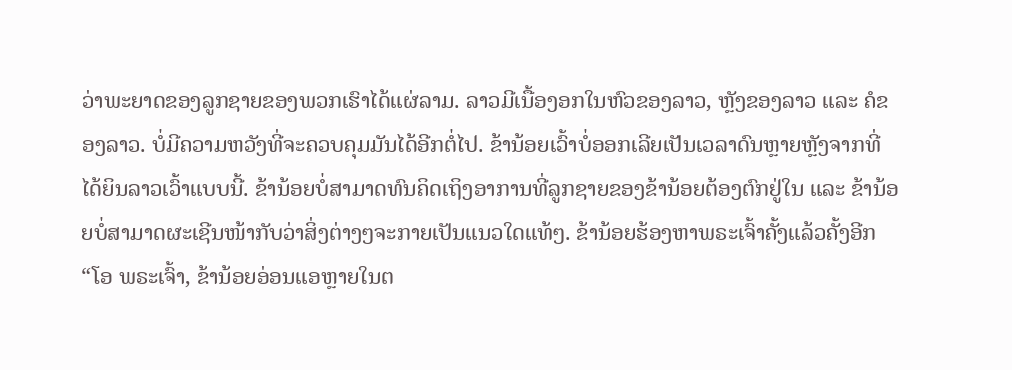ວ່າພະຍາດຂອງລູກຊາຍຂອງພວກເຮົາໄດ້ແຜ່ລາມ. ລາວມີເນື້ອງອກໃນຫົວຂອງລາວ, ຫຼັງຂອງລາວ ແລະ ຄໍຂອງລາວ. ບໍ່ມີຄວາມຫວັງທີ່ຈະຄວບຄຸມມັນໄດ້ອີກຕໍ່ໄປ. ຂ້ານ້ອຍເວົ້າບໍ່ອອກເລີຍເປັນເວລາດົນຫຼາຍຫຼັງຈາກທີ່ໄດ້ຍິນລາວເວົ້າແບບນີ້. ຂ້ານ້ອຍບໍ່ສາມາດທົນຄິດເຖິງອາການທີ່ລູກຊາຍຂອງຂ້ານ້ອຍຕ້ອງຕົກຢູ່ໃນ ແລະ ຂ້ານ້ອຍບໍ່ສາມາດຜະເຊີນໜ້າກັບວ່າສິ່ງຕ່າງໆຈະກາຍເປັນແນວໃດແທ້ໆ. ຂ້ານ້ອຍຮ້ອງຫາພຣະເຈົ້າຄັ້ງແລ້ວຄັ້ງອີກ “ໂອ ພຣະເຈົ້າ, ຂ້ານ້ອຍອ່ອນແອຫຼາຍໃນຕ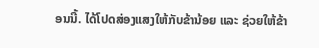ອນນີ້. ໄດ້ໂປດສ່ອງແສງໃຫ້ກັບຂ້ານ້ອຍ ແລະ ຊ່ວຍໃຫ້ຂ້າ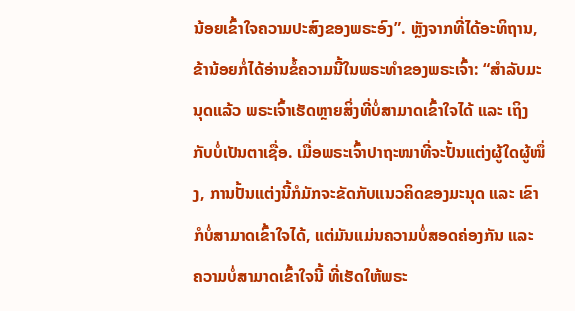ນ້ອຍເຂົ້າໃຈຄວາມປະສົງຂອງພຣະອົງ”. ຫຼັງຈາກທີ່ໄດ້ອະທິຖານ, ຂ້ານ້ອຍກໍ່ໄດ້ອ່ານຂໍ້ຄວາມນີ້ໃນພຣະທຳຂອງພຣະເຈົ້າ: “ສຳລັບມະນຸດແລ້ວ ພຣະເຈົ້າເຮັດຫຼາຍສິ່ງທີ່ບໍ່ສາມາດເຂົ້າໃຈໄດ້ ແລະ ເຖິງກັບບໍ່ເປັນຕາເຊື່ອ. ເມື່ອພຣະເຈົ້າປາຖະໜາທີ່ຈະປັ້ນແຕ່ງຜູ້ໃດຜູ້ໜຶ່ງ, ການປັ້ນແຕ່ງນີ້ກໍມັກຈະຂັດກັບແນວຄິດຂອງມະນຸດ ແລະ ເຂົາກໍບໍ່ສາມາດເຂົ້າໃຈໄດ້, ແຕ່ມັນແມ່ນຄວາມບໍ່ສອດຄ່ອງກັນ ແລະ ຄວາມບໍ່ສາມາດເຂົ້າໃຈນີ້ ທີ່ເຮັດໃຫ້ພຣະ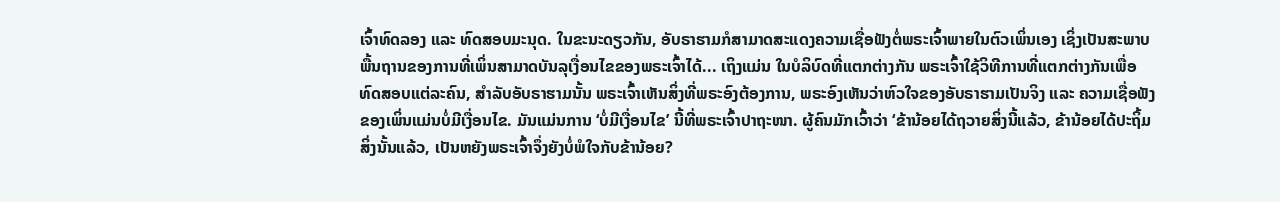ເຈົ້າທົດລອງ ແລະ ທົດສອບມະນຸດ. ໃນຂະນະດຽວກັນ, ອັບຣາຮາມກໍສາມາດສະແດງຄວາມເຊື່ອຟັງຕໍ່ພຣະເຈົ້າພາຍໃນຕົວເພິ່ນເອງ ເຊິ່ງເປັນສະພາບພື້ນຖານຂອງການທີ່ເພິ່ນສາມາດບັນລຸເງື່ອນໄຂຂອງພຣະເຈົ້າໄດ້... ເຖິງແມ່ນ ໃນບໍລິບົດທີ່ແຕກຕ່າງກັນ ພຣະເຈົ້າໃຊ້ວິທີການທີ່ແຕກຕ່າງກັນເພື່ອທົດສອບແຕ່ລະຄົນ, ສໍາລັບອັບຣາຮາມນັ້ນ ພຣະເຈົ້າເຫັນສິ່ງທີ່ພຣະອົງຕ້ອງການ, ພຣະອົງເຫັນວ່າຫົວໃຈຂອງອັບຣາຮາມເປັນຈິງ ແລະ ຄວາມເຊື່ອຟັງຂອງເພິ່ນແມ່ນບໍ່ມີເງື່ອນໄຂ. ມັນແມ່ນການ ‘ບໍ່ມີເງື່ອນໄຂ’ ນີ້ທີ່ພຣະເຈົ້າປາຖະໜາ. ຜູ້ຄົນມັກເວົ້າວ່າ ‘ຂ້ານ້ອຍໄດ້ຖວາຍສິ່ງນີ້ແລ້ວ, ຂ້ານ້ອຍໄດ້ປະຖິ້ມສິ່ງນັ້ນແລ້ວ, ເປັນຫຍັງພຣະເຈົ້າຈຶ່ງຍັງບໍ່ພໍໃຈກັບຂ້ານ້ອຍ?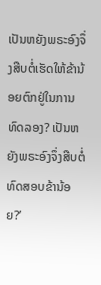ເປັນຫຍັງພຣະອົງຈຶ່ງສືບຕໍ່ເຮັດໃຫ້ຂ້ານ້ອຍຕົກຢູ່ໃນການທົດລອງ? ເປັນຫຍັງພຣະອົງຈຶ່ງສືບຕໍ່ທົດສອບຂ້ານ້ອຍ?’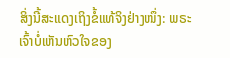ສິ່ງນີ້ສະແດງເຖິງຂໍ້ແທ້ຈິງຢ່າງໜຶ່ງ: ພຣະເຈົ້າບໍ່ເຫັນຫົວໃຈຂອງ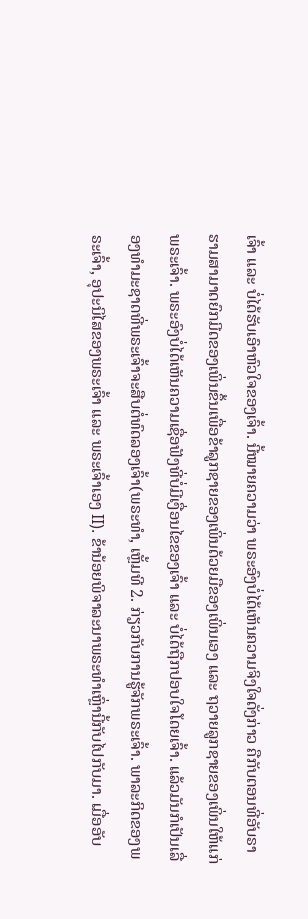ເຈົ້າ ແລະ ບໍ່ໄດ້ຮັບເອົາຫົວໃຈຂອງເຈົ້າ. ນີ້ໝາຍຄວາມວ່າ ພຣະອົງບໍ່ໄດ້ເຫັນຄວາມຈິງໃຈດັ່ງກ່າວ ຄືກັບຕອນທີ່ອັບຣາຮາມສາມາດຍົກມີດຂອງເພິ່ນຂຶ້ນເພື່ອຂ້າລູກຊາຍຂອງເພິ່ນດ້ວຍມືຂອງເພິ່ນເອງ ແລະ ຖວາຍລູກຊາຍຂອງເພິ່ນໃຫ້ແກ່ພຣະເຈົ້າ. ພຣະອົງບໍ່ໄດ້ເຫັນຄວາມເຊື່ອຟັງທີ່ບໍ່ມີເງື່ອນໄຂຂອງເຈົ້າ ແລະ ບໍ່ໄດ້ຖືກປອບໃຈໂດຍເຈົ້າ. ແລ້ວມັນກໍເປັນເລື່ອງທຳມະຊາດທີ່ພຣະເຈົ້າຈະສືບຕໍ່ທົດລອງເຈົ້າ(ພຣະທຳ, ເຫຼັ້ມທີ 2. ກ່ຽວກັບການຮູ້ຈັກພຣະເຈົ້າ. ພາລະກິດຂອງພຣະເຈົ້າ, ອຸປະນິໄສຂອງພຣະເຈົ້າ ແລະ ພຣະເຈົ້າເອງ II). ຂ້ານ້ອຍພິຈາລະນາພຣະທຳເຫຼົ່ານີ້ກັບໄປກັບມາ. ເມື່ອອັບ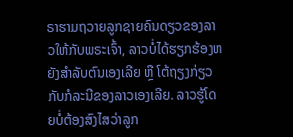ຣາຮາມຖວາຍລູກຊາຍຄົນດຽວຂອງລາວໃຫ້ກັບພຣະເຈົ້າ, ລາວບໍ່ໄດ້ຮຽກຮ້ອງຫຍັງສຳລັບຕົນເອງເລີຍ ຫຼື ໂຕ້ຖຽງກ່ຽວກັບກໍລະນີຂອງລາວເອງເລີຍ. ລາວຮູ້ໂດຍບໍ່ຕ້ອງສົງໄສວ່າລູກ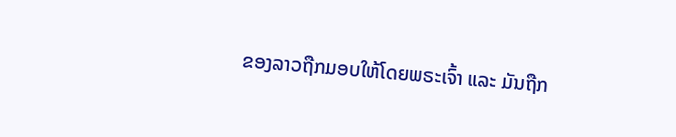ຂອງລາວຖືກມອບໃຫ້ໂດຍພຣະເຈົ້າ ແລະ ມັນຖືກ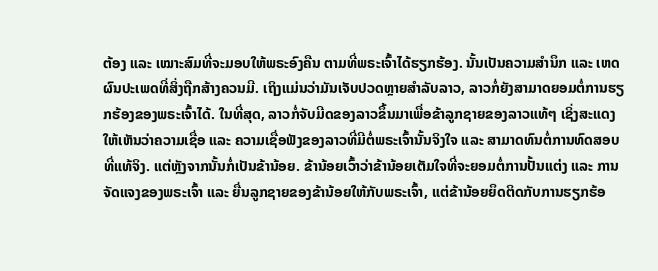ຕ້ອງ ແລະ ເໝາະສົມທີ່ຈະມອບໃຫ້ພຣະອົງຄືນ ຕາມທີ່ພຣະເຈົ້າໄດ້ຮຽກຮ້ອງ. ນັ້ນເປັນຄວາມສຳນຶກ ແລະ ເຫດຜົນປະເພດທີ່ສິ່ງຖືກສ້າງຄວນມີ. ເຖິງແມ່ນວ່າມັນເຈັບປວດຫຼາຍສຳລັບລາວ, ລາວກໍ່ຍັງສາມາດຍອມຕໍ່ການຮຽກຮ້ອງຂອງພຣະເຈົ້າໄດ້. ໃນທີ່ສຸດ, ລາວກໍ່ຈັບມີດຂອງລາວຂຶ້ນມາເພື່ອຂ້າລູກຊາຍຂອງລາວແທ້ໆ ເຊິ່ງສະແດງໃຫ້ເຫັນວ່າຄວາມເຊື່ອ ແລະ ຄວາມເຊື່ອຟັງຂອງລາວທີ່ມີຕໍ່ພຣະເຈົ້ານັ້ນຈິງໃຈ ແລະ ສາມາດທົນຕໍ່ການທົດສອບທີ່ແທ້ຈິງ. ແຕ່ຫຼັງຈາກນັ້ນກໍ່ເປັນຂ້ານ້ອຍ. ຂ້ານ້ອຍເວົ້າວ່າຂ້ານ້ອຍເຕັມໃຈທີ່ຈະຍອມຕໍ່ການປັ້ນແຕ່ງ ແລະ ການຈັດແຈງຂອງພຣະເຈົ້າ ແລະ ຍື່ນລູກຊາຍຂອງຂ້ານ້ອຍໃຫ້ກັບພຣະເຈົ້າ, ແຕ່ຂ້ານ້ອຍຍຶດຕິດກັບການຮຽກຮ້ອ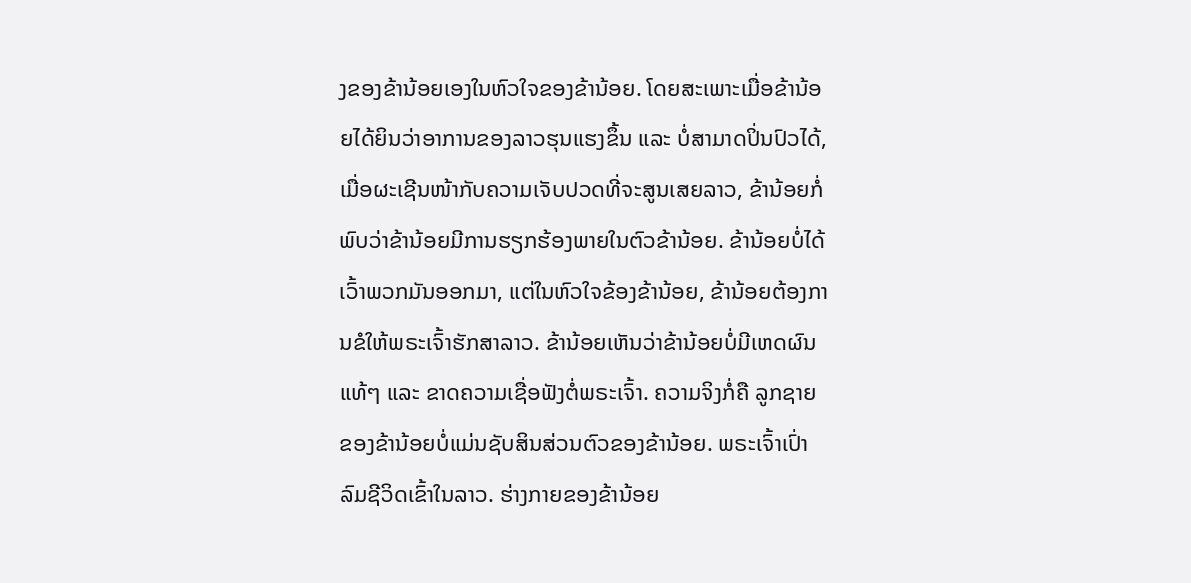ງຂອງຂ້ານ້ອຍເອງໃນຫົວໃຈຂອງຂ້ານ້ອຍ. ໂດຍສະເພາະເມື່ອຂ້ານ້ອຍໄດ້ຍິນວ່າອາການຂອງລາວຮຸນແຮງຂຶ້ນ ແລະ ບໍ່ສາມາດປິ່ນປົວໄດ້, ເມື່ອຜະເຊີນໜ້າກັບຄວາມເຈັບປວດທີ່ຈະສູນເສຍລາວ, ຂ້ານ້ອຍກໍ່ພົບວ່າຂ້ານ້ອຍມີການຮຽກຮ້ອງພາຍໃນຕົວຂ້ານ້ອຍ. ຂ້ານ້ອຍບໍ່ໄດ້ເວົ້າພວກມັນອອກມາ, ແຕ່ໃນຫົວໃຈຂ້ອງຂ້ານ້ອຍ, ຂ້ານ້ອຍຕ້ອງການຂໍໃຫ້ພຣະເຈົ້າຮັກສາລາວ. ຂ້ານ້ອຍເຫັນວ່າຂ້ານ້ອຍບໍ່ມີເຫດຜົນແທ້ໆ ແລະ ຂາດຄວາມເຊື່ອຟັງຕໍ່ພຣະເຈົ້າ. ຄວາມຈິງກໍ່ຄື ລູກຊາຍຂອງຂ້ານ້ອຍບໍ່ແມ່ນຊັບສິນສ່ວນຕົວຂອງຂ້ານ້ອຍ. ພຣະເຈົ້າເປົ່າລົມຊີວິດເຂົ້າໃນລາວ. ຮ່າງກາຍຂອງຂ້ານ້ອຍ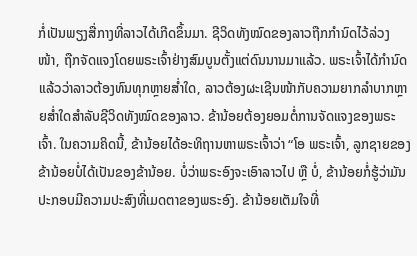ກໍ່ເປັນພຽງສື່ກາງທີ່ລາວໄດ້ເກີດຂຶ້ນມາ. ຊີວິດທັງໝົດຂອງລາວຖືກກຳນົດໄວ້ລ່ວງໜ້າ, ຖືກຈັດແຈງໂດຍພຣະເຈົ້າຢ່າງສົມບູນຕັ້ງແຕ່ດົນນານມາແລ້ວ. ພຣະເຈົ້າໄດ້ກຳນົດແລ້ວວ່າລາວຕ້ອງທົນທຸກຫຼາຍສໍ່າໃດ, ລາວຕ້ອງຜະເຊີນໜ້າກັບຄວາມຍາກລຳບາກຫຼາຍສໍ່າໃດສຳລັບຊີວິດທັງໝົດຂອງລາວ. ຂ້ານ້ອຍຕ້ອງຍອມຕໍ່ການຈັດແຈງຂອງພຣະເຈົ້າ. ໃນຄວາມຄິດນີ້, ຂ້ານ້ອຍໄດ້ອະທິຖານຫາພຣະເຈົ້າວ່າ “ໂອ ພຣະເຈົ້າ, ລູກຊາຍຂອງຂ້ານ້ອຍບໍ່ໄດ້ເປັນຂອງຂ້ານ້ອຍ. ບໍ່ວ່າພຣະອົງຈະເອົາລາວໄປ ຫຼື ບໍ່, ຂ້ານ້ອຍກໍ່ຮູ້ວ່າມັນປະກອບມີຄວາມປະສົງທີ່ເມດຕາຂອງພຣະອົງ. ຂ້ານ້ອຍເຕັມໃຈທີ່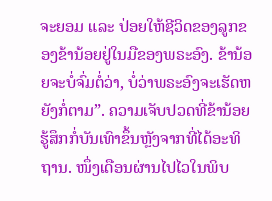ຈະຍອມ ແລະ ປ່ອຍໃຫ້ຊີວິດຂອງລູກຂອງຂ້ານ້ອຍຢູ່ໃນມືຂອງພຣະອົງ. ຂ້ານ້ອຍຈະບໍ່ຈົ່ມຕໍ່ວ່າ, ບໍ່ວ່າພຣະອົງຈະເຮັດຫຍັງກໍ່ຕາມ”. ຄວາມເຈັບປວດທີ່ຂ້ານ້ອຍຮູ້ສຶກກໍ່ບັນເທົາຂຶ້ນຫຼັງຈາກທີ່ໄດ້ອະທິຖານ. ໜຶ່ງເດືອນຜ່ານໄປໄວໃນພິບ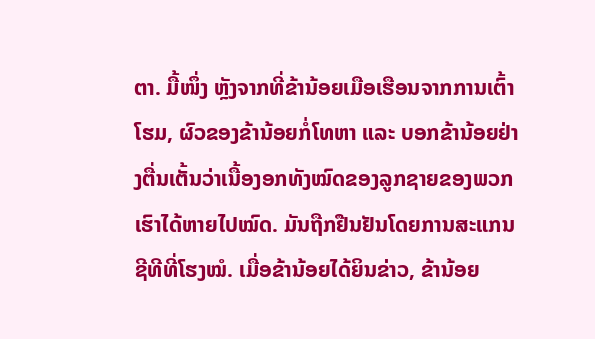ຕາ. ມື້ໜຶ່ງ ຫຼັງຈາກທີ່ຂ້ານ້ອຍເມືອເຮືອນຈາກການເຕົ້າໂຮມ, ຜົວຂອງຂ້ານ້ອຍກໍ່ໂທຫາ ແລະ ບອກຂ້ານ້ອຍຢ່າງຕື່ນເຕັ້ນວ່າເນື້ອງອກທັງໝົດຂອງລູກຊາຍຂອງພວກເຮົາໄດ້ຫາຍໄປໝົດ. ມັນຖືກຢືນຢັນໂດຍການສະແກນຊີທີທີ່ໂຮງໝໍ. ເມື່ອຂ້ານ້ອຍໄດ້ຍິນຂ່າວ, ຂ້ານ້ອຍ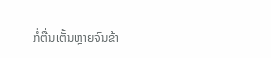ກໍ່ຕື່ນເຕັ້ນຫຼາຍຈົນຂ້າ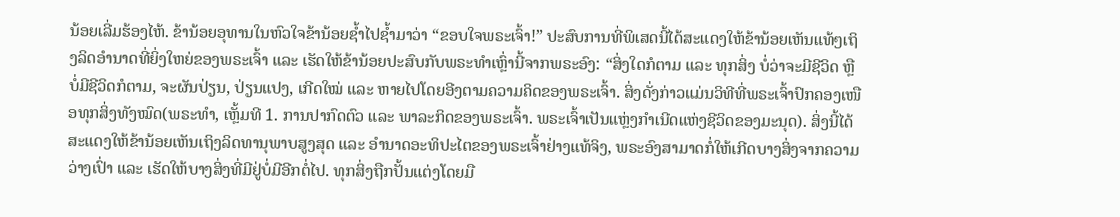ນ້ອຍເລີ່ມຮ້ອງໄຫ້. ຂ້ານ້ອຍອຸທານໃນຫົວໃຈຂ້ານ້ອຍຊໍ້າໄປຊໍ້າມາວ່າ “ຂອບໃຈພຣະເຈົ້າ!” ປະສົບການທີ່ພິເສດນີ້ໄດ້ສະແດງໃຫ້ຂ້ານ້ອຍເຫັນແທ້ໆເຖິງລິດອຳນາດທີ່ຍິ່ງໃຫຍ່ຂອງພຣະເຈົ້າ ແລະ ເຮັດໃຫ້ຂ້ານ້ອຍປະສົບກັບພຣະທຳເຫຼົ່ານີ້ຈາກພຣະອົງ: “ສິ່ງໃດກໍຕາມ ແລະ ທຸກສິ່ງ ບໍ່ວ່າຈະມີຊີວິດ ຫຼື ບໍ່ມີຊີວິດກໍຕາມ, ຈະຜັນປ່ຽນ, ປ່ຽນແປງ, ເກີດໃໝ່ ແລະ ຫາຍໄປໂດຍອີງຕາມຄວາມຄິດຂອງພຣະເຈົ້າ. ສິ່ງດັ່ງກ່າວແມ່ນວິທີທີ່ພຣະເຈົ້າປົກຄອງເໜືອທຸກສິ່ງທັງໝົດ(ພຣະທຳ, ເຫຼັ້ມທີ 1. ການປາກົດຕົວ ແລະ ພາລະກິດຂອງພຣະເຈົ້າ. ພຣະເຈົ້າເປັນແຫຼ່ງກຳເນີດແຫ່ງຊີວິດຂອງມະນຸດ). ສິ່ງນີ້ໄດ້ສະແດງໃຫ້ຂ້ານ້ອຍເຫັນເຖິງລິດທານຸພາບສູງສຸດ ແລະ ອຳນາດອະທິປະໄຕຂອງພຣະເຈົ້າຢ່າງແທ້ຈິງ, ພຣະອົງສາມາດກໍ່ໃຫ້ເກີດບາງສິ່ງຈາກຄວາມວ່າງເປົ່າ ແລະ ເຮັດໃຫ້ບາງສິ່ງທີ່ມີຢູ່ບໍ່ມີອີກຕໍ່ໄປ. ທຸກສິ່ງຖືກປັ້ນແຕ່ງໂດຍມື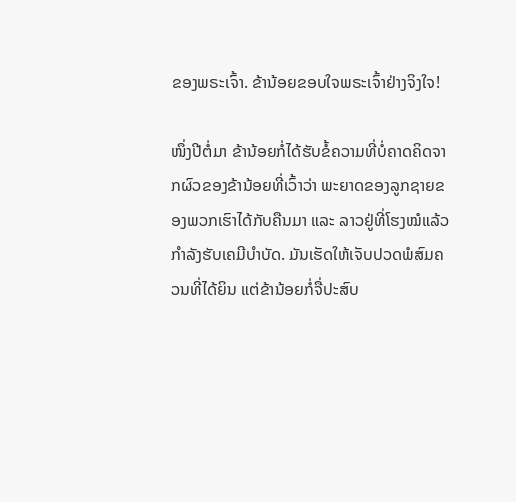ຂອງພຣະເຈົ້າ. ຂ້ານ້ອຍຂອບໃຈພຣະເຈົ້າຢ່າງຈິງໃຈ!

ໜຶ່ງປີຕໍ່ມາ ຂ້ານ້ອຍກໍ່ໄດ້ຮັບຂໍ້ຄວາມທີ່ບໍ່ຄາດຄິດຈາກຜົວຂອງຂ້ານ້ອຍທີ່ເວົ້າວ່າ ພະຍາດຂອງລູກຊາຍຂອງພວກເຮົາໄດ້ກັບຄືນມາ ແລະ ລາວຢູ່ທີ່ໂຮງໝໍແລ້ວກຳລັງຮັບເຄມີບຳບັດ. ມັນເຮັດໃຫ້ເຈັບປວດພໍສົມຄວນທີ່ໄດ້ຍິນ ແຕ່ຂ້ານ້ອຍກໍ່ຈື່ປະສົບ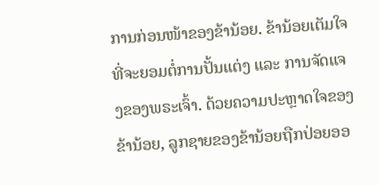ການກ່ອນໜ້າຂອງຂ້ານ້ອຍ. ຂ້ານ້ອຍເຕັມໃຈທີ່ຈະຍອມຕໍ່ການປັ້ນແຕ່ງ ແລະ ການຈັດແຈງຂອງພຣະເຈົ້າ. ດ້ວຍຄວາມປະຫຼາດໃຈຂອງຂ້ານ້ອຍ, ລູກຊາຍຂອງຂ້ານ້ອຍຖືກປ່ອຍອອ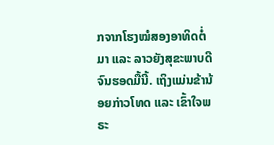ກຈາກໂຮງໝໍສອງອາທິດຕໍ່ມາ ແລະ ລາວຍັງສຸຂະພາບດີຈົນຮອດມື້ນີ້. ເຖິງແມ່ນຂ້ານ້ອຍກ່າວໂທດ ແລະ ເຂົ້າໃຈພຣະ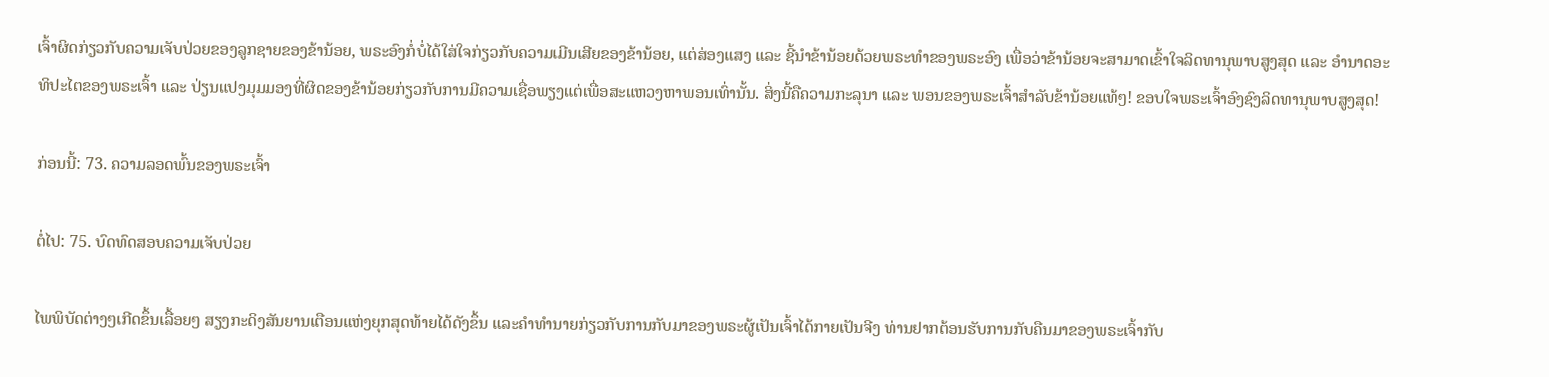ເຈົ້າຜິດກ່ຽວກັບຄວາມເຈັບປ່ວຍຂອງລູກຊາຍຂອງຂ້ານ້ອຍ, ພຣະອົງກໍ່ບໍ່ໄດ້ໃສ່ໃຈກ່ຽວກັບຄວາມເມີນເສີຍຂອງຂ້ານ້ອຍ, ແຕ່ສ່ອງແສງ ແລະ ຊີ້ນໍາຂ້ານ້ອຍດ້ວຍພຣະທຳຂອງພຣະອົງ ເພື່ອວ່າຂ້ານ້ອຍຈະສາມາດເຂົ້າໃຈລິດທານຸພາບສູງສຸດ ແລະ ອຳນາດອະທິປະໄຕຂອງພຣະເຈົ້າ ແລະ ປ່ຽນແປງມຸມມອງທີ່ຜິດຂອງຂ້ານ້ອຍກ່ຽວກັບການມີຄວາມເຊື່ອພຽງແຕ່ເພື່ອສະແຫວງຫາພອນເທົ່ານັ້ນ. ສິ່ງນີ້ຄືຄວາມກະລຸນາ ແລະ ພອນຂອງພຣະເຈົ້າສຳລັບຂ້ານ້ອຍແທ້ໆ! ຂອບໃຈພຣະເຈົ້າອົງຊົງລິດທານຸພາບສູງສຸດ!

ກ່ອນນີ້: 73. ຄວາມລອດພົ້ນຂອງພຣະເຈົ້າ

ຕໍ່ໄປ: 75. ບົດທົດສອບຄວາມເຈັບປ່ວຍ

ໄພພິບັດຕ່າງໆເກີດຂຶ້ນເລື້ອຍໆ ສຽງກະດິງສັນຍານເຕືອນແຫ່ງຍຸກສຸດທ້າຍໄດ້ດັງຂຶ້ນ ແລະຄໍາທໍານາຍກ່ຽວກັບການກັບມາຂອງພຣະຜູ້ເປັນເຈົ້າໄດ້ກາຍເປັນຈີງ ທ່ານຢາກຕ້ອນຮັບການກັບຄືນມາຂອງພຣະເຈົ້າກັບ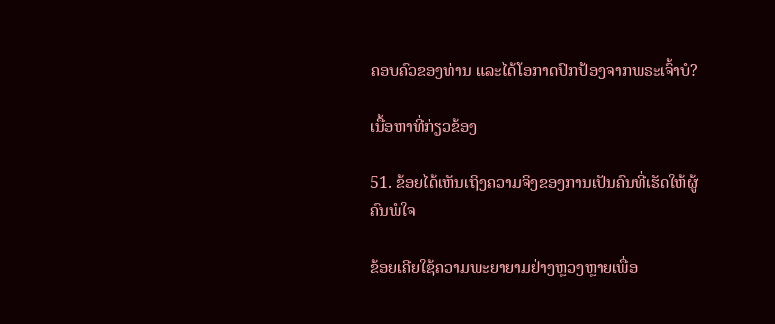ຄອບຄົວຂອງທ່ານ ແລະໄດ້ໂອກາດປົກປ້ອງຈາກພຣະເຈົ້າບໍ?

ເນື້ອຫາທີ່ກ່ຽວຂ້ອງ

51. ຂ້ອຍໄດ້ເຫັນເຖິງຄວາມຈິງຂອງການເປັນຄົນທີ່ເຮັດໃຫ້ຜູ້ຄົນພໍໃຈ

ຂ້ອຍເຄີຍໃຊ້ຄວາມພະຍາຍາມຢ່າງຫຼວງຫຼາຍເພື່ອ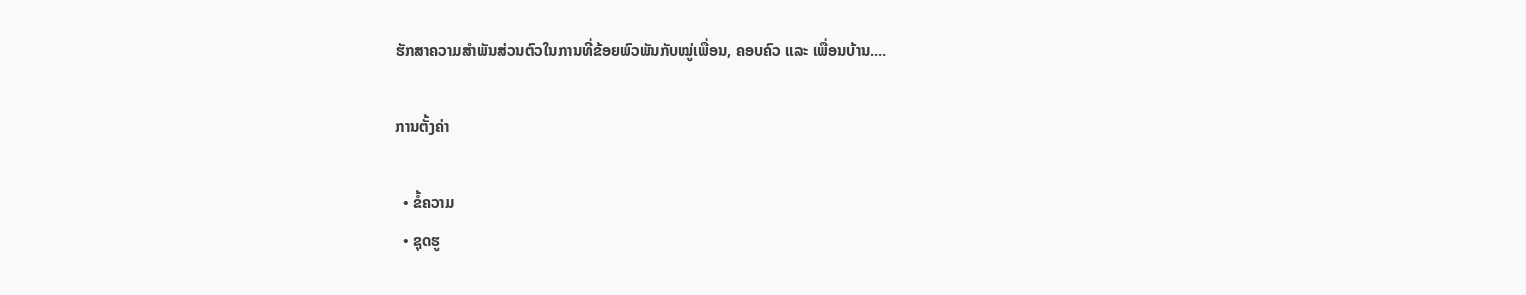ຮັກສາຄວາມສຳພັນສ່ວນຕົວໃນການທີ່ຂ້ອຍພົວພັນກັບໝູ່ເພື່ອນ, ຄອບຄົວ ແລະ ເພື່ອນບ້ານ....

ການຕັ້ງຄ່າ

  • ຂໍ້ຄວາມ
  • ຊຸດຮູ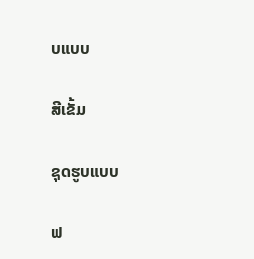ບແບບ

ສີເຂັ້ມ

ຊຸດຮູບແບບ

ຟ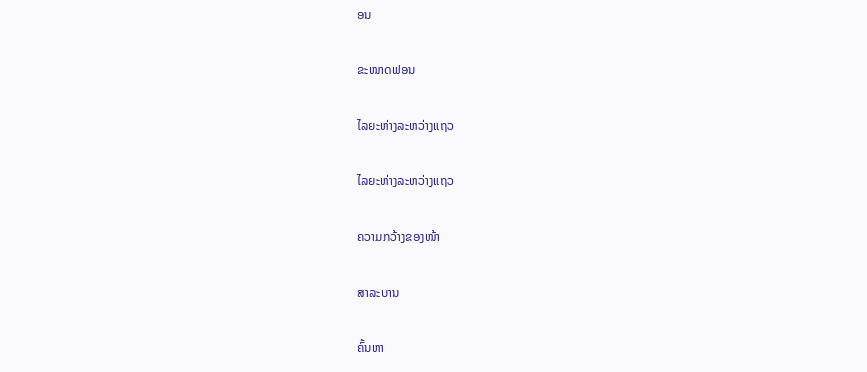ອນ

ຂະໜາດຟອນ

ໄລຍະຫ່າງລະຫວ່າງແຖວ

ໄລຍະຫ່າງລະຫວ່າງແຖວ

ຄວາມກວ້າງຂອງໜ້າ

ສາລະບານ

ຄົ້ນຫາ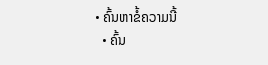• ຄົ້ນຫາຂໍ້ຄວາມນີ້
  • ຄົ້ນ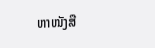ຫາໜັງສື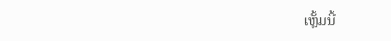ເຫຼັ້ມນີ້